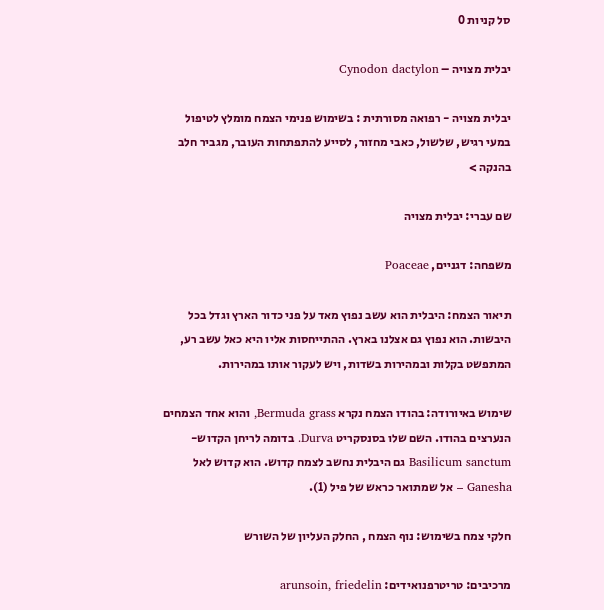סל קניות 0

יבלית מצויה – Cynodon dactylon

יבלית מצויה - רפואה מסורתית : בשימוש פנימי הצמח מומלץ לטיפול במעי רגיש, שלשול, כאבי מחזור, לסייע להתפתחות העובר, מגביר חלב בהנקה >

שם עברי: יבלית מצויה

משפחה: דגניים, Poaceae

תיאור הצמח: היבלית הוא עשב נפוץ מאד על פני כדור הארץ וגדל בכל היבשות. הוא נפוץ גם אצלנו בארץ. ההתייחסות אליו היא כאל עשב רע, המתפשט בקלות ובמהירות בשדות, ויש לעקור אותו במהירות.

שימוש באיורודה: בהודו הצמח נקרא Bermuda grass, והוא אחד הצמחים הנערצים בהודו. השם שלו בסנסקריט Durva. בדומה לריחן הקדוש- Basilicum sanctum גם היבלית נחשב לצמח קדוש. הוא קדוש לאל Ganesha – אל שמתואר כראש של פיל (1).

חלקי צמח בשימוש: נוף הצמח , החלק העליון של השורש

מרכיבים: טריטרפנואידים: arunsoin, friedelin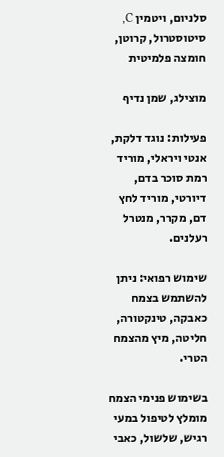סלניום, ויטמין C, סיטוסטרול, קרוטן, חומצה פלמיטית

מוצילג, שמן נדיף

פעילות: נוגד דלקת, אנטי ויראלי, מוריד רמת סוכר בדם, דיורטי, מוריד לחץ דם, מקרר, מנטרל רעלנים.

שימוש רפואי: ניתן להשתמש בצמח כאבקה, טינקטורה, חליטה, מיץ מהצמח הטרי.

בשימוש פנימי הצמח מומלץ לטיפול במעי רגיש, שלשול, כאבי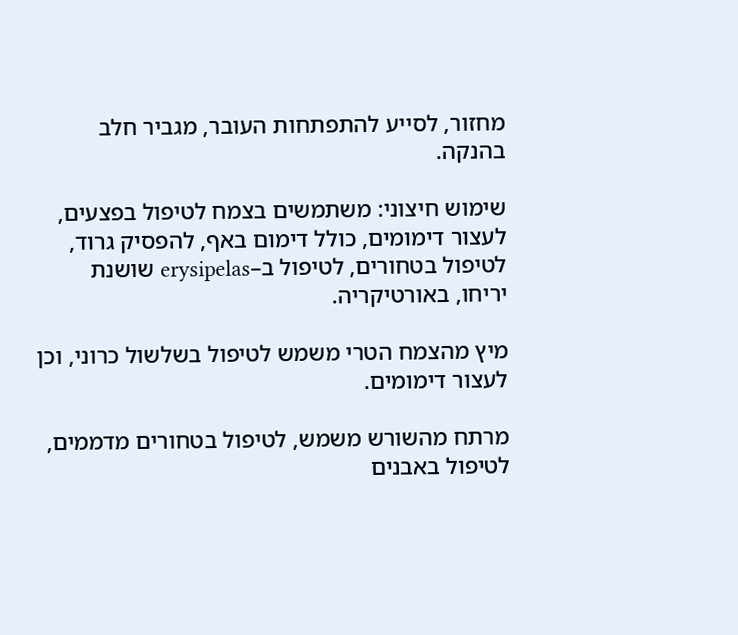מחזור, לסייע להתפתחות העובר, מגביר חלב בהנקה.

שימוש חיצוני: משתמשים בצמח לטיפול בפצעים, לעצור דימומים, כולל דימום באף, להפסיק גרוד, לטיפול בטחורים, לטיפול ב–erysipelas שושנת יריחו, באורטיקריה.

מיץ מהצמח הטרי משמש לטיפול בשלשול כרוני, וכן לעצור דימומים.

מרתח מהשורש משמש, לטיפול בטחורים מדממים,  לטיפול באבנים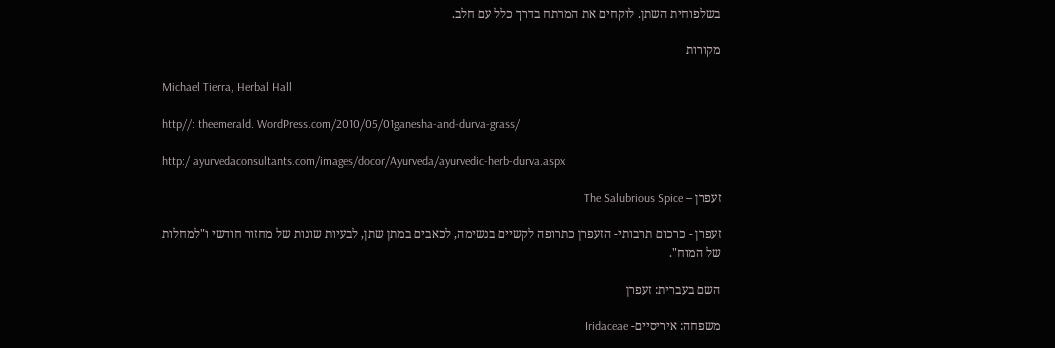בשלפוחית השתן. לוקחים את המרתח בדרך כלל עם חלב.

מקורות

Michael Tierra, Herbal Hall

http//: theemerald. WordPress.com/2010/05/01ganesha-and-durva-grass/

http:/ ayurvedaconsultants.com/images/docor/Ayurveda/ayurvedic-herb-durva.aspx

זעפרן – The Salubrious Spice

זעפרן - כרכום תרבותי- הזעפרן כתרופה לקשיים בנשימה, לכאבים במתן שתן, לבעיות שונות של מחזור חודשי ו"למחלות של המוח".

השם בעברית: זעפרן

משפחה: איריסיים- Iridaceae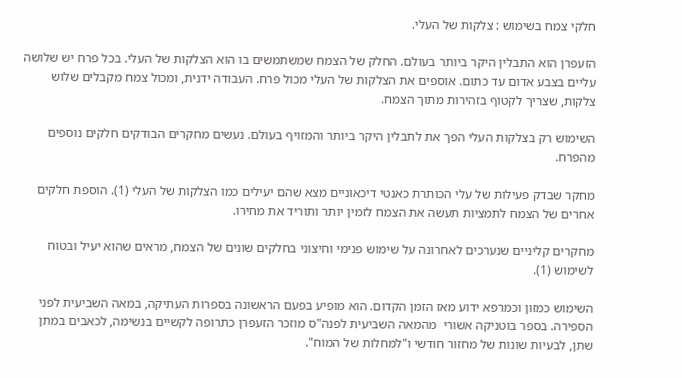חלקי צמח בשימוש : צלקות של העלי.

הזעפרן הוא התבלין היקר ביותר בעולם. החלק של הצמח שמשתמשים בו הוא הצלקות של העלי. בכל פרח יש שלושה עליים בצבע אדום עד כתום. אוספים את הצלקות של העלי מכול פרח. העבודה ידנית, ומכול צמח מקבלים שלוש צלקות, שצריך לקטוף בזהירות מתוך הצמח.

השימוש רק בצלקות העלי הפך את לתבלין היקר ביותר והמזויף בעולם. נעשים מחקרים הבודקים חלקים נוספים מהפרח.

מחקר שבדק פעילות של עלי הכותרת כאנטי דיכאוניים מצא שהם יעילים כמו הצלקות של העלי (1). הוספת חלקים אחרים של הצמח לתמציות תעשה את הצמח לזמין יותר ותוריד את מחירו.

מחקרים קליניים שנערכים לאחרונה על שימוש פנימי וחיצוני בחלקים שונים של הצמח, מראים שהוא יעיל ובטוח לשימוש (1).

השימוש כמזון וכמרפא ידוע מאז הזמן הקדום. הוא מופיע בפעם הראשונה בספרות העתיקה, במאה השביעית לפני הספירה. בספר בוטניקה אשורי  מהמאה השביעית לפנה"ס מוזכר הזעפרן כתרופה לקשיים בנשימה, לכאבים במתן שתן, לבעיות שונות של מחזור חודשי ו"למחלות של המוח".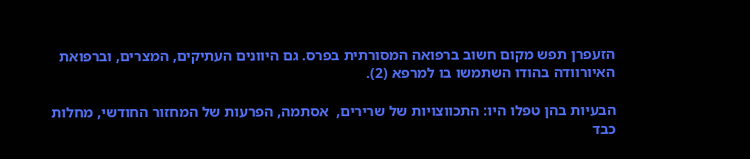הזעפרן תפש מקום חשוב ברפואה המסורתית בפרס. גם היוונים העתיקים, המצרים, וברפואת האיורוודה בהודו השתמשו בו למרפא (2).

הבעיות בהן טפלו היו: התכווצויות של שרירים,  אסתמה, הפרעות של המחזור החודשי, מחלות כבד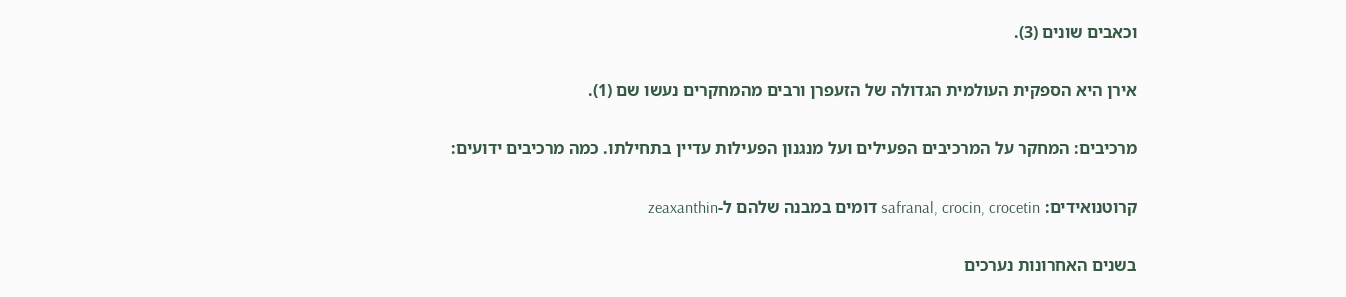וכאבים שונים (3).

אירן היא הספקית העולמית הגדולה של הזעפרן ורבים מהמחקרים נעשו שם (1).

מרכיבים: המחקר על המרכיבים הפעילים ועל מנגנון הפעילות עדיין בתחילתו. כמה מרכיבים ידועים:

קרוטנואידים: safranal, crocin, crocetin דומים במבנה שלהם ל-zeaxanthin

בשנים האחרונות נערכים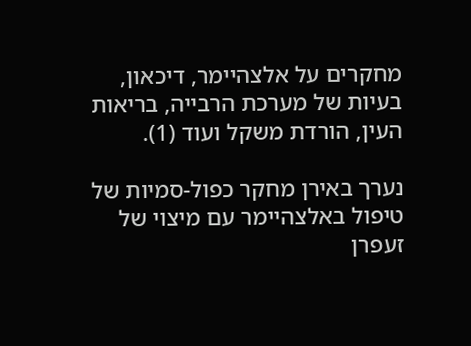מחקרים על אלצהיימר, דיכאון, בעיות של מערכת הרבייה, בריאות העין, הורדת משקל ועוד (1).

נערך באירן מחקר כפול-סמיות של טיפול באלצהיימר עם מיצוי של זעפרן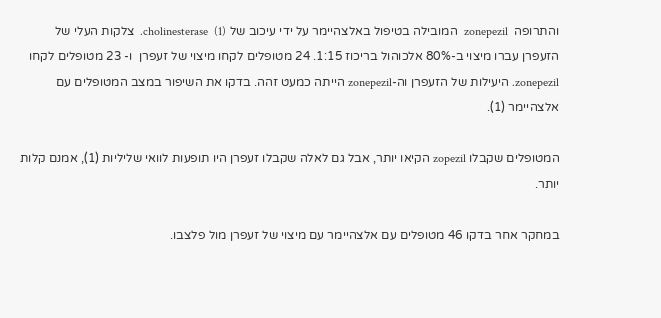והתרופה  zonepezil  המובילה בטיפול באלצהיימר על ידי עיכוב של cholinesterase  (1).  צלקות העלי של הזעפרן עברו מיצוי ב-80% אלכוהול בריכוז 1:15. 24 מטופלים לקחו מיצוי של זעפרן  ו- 23 מטופלים לקחו zonepezil. היעילות של הזעפרן וה-zonepezil הייתה כמעט זהה. בדקו את השיפור במצב המטופלים עם אלצהיימר (1).

המטופלים שקבלו zopezil הקיאו יותר, אבל גם לאלה שקבלו זעפרן היו תופעות לוואי שליליות (1), אמנם קלות יותר.

במחקר אחר בדקו 46 מטופלים עם אלצהיימר עם מיצוי של זעפרן מול פלצבו.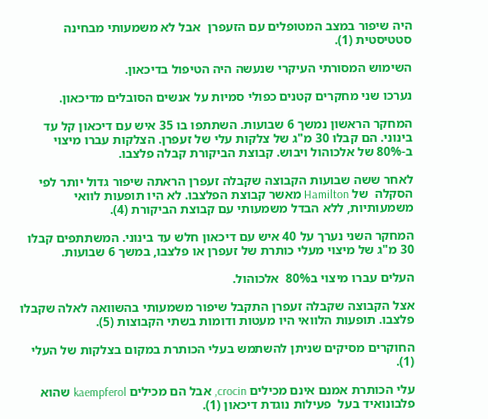היה שיפור במצב המטופלים עם הזעפרן  אבל לא משמעותי מבחינה סטטיסטית (1).

השימוש המסורתי העיקרי שנעשה היה הטיפול בדיכאון.

נערכו שני מחקרים קטנים כפולי סמיות על אנשים הסובלים מדיכאון.

המחקר הראשון נמשך 6 שבועות. השתתפו בו 35 איש עם דיכאון קל עד בינוני. הם קבלו 30 מ"ג של צלקות עלי של זעפרן. הצלקות עברו מיצוי ב-80% של אלכוהול ויבוש. קבוצת הביקורת קבלה פלצבו.

לאחר ששה שבועות הקבוצה שקבלה זעפרן הראתה שיפור גדול יותר לפי הסקלה  של Hamilton מאשר קבוצת הפלצבו. לא היו תופעות לוואי משמעותיות, ללא הבדל משמעותי עם קבוצת הביקורת (4).

המחקר השני נערך על 40 איש עם דיכאון חלש עד בינוני. המשתתפים קבלו 30 מ"ג של מיצוי מעלי כותרת של זעפרן או פלצבו, במשך 6 שבועות.

העלים עברו מיצוי ב80%  אלכוהול.

אצל הקבוצה שקבלה זעפרן התקבל שיפור משמעותי בהשוואה לאלה שקבלו פלצבו. תופעות הלוואי היו מעטות ודומות בשתי הקבוצות (5).

החוקרים מסיקים שניתן להשתמש בעלי הכותרת במקום בצלקות של העלי (1).

עלי הכותרת אמנם אינם מכילים crocin, אבל הם מכילים kaempferol שהוא פלבונואיד בעל  פעילות נוגדת דיכאון (1).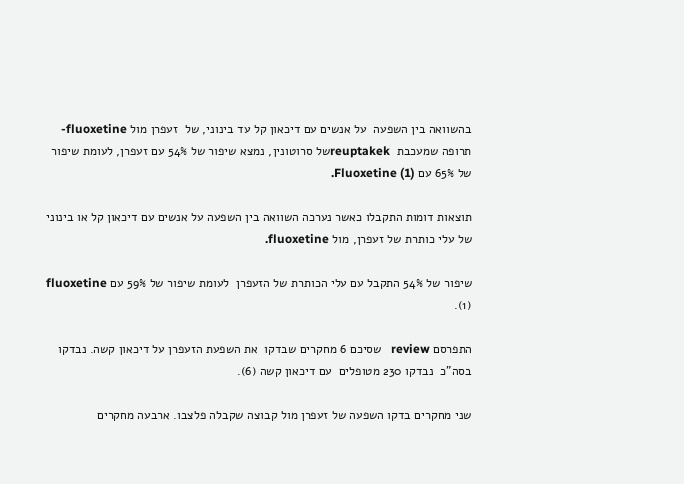בהשוואה בין השפעה  על אנשים עם דיכאון קל עד בינוני, של  זעפרן מול fluoxetine- תרופה שמעכבת  reuptakekשל סרוטונין, נמצא שיפור של 54% עם זעפרן, לעומת שיפור של 65% עם Fluoxetine (1).

תוצאות דומות התקבלו כאשר נערכה השוואה בין השפעה על אנשים עם דיכאון קל או בינוני של עלי כותרת של זעפרן, מול fluoxetine.

שיפור של 54% התקבל עם עלי הכותרת של הזעפרן  לעומת שיפור של 59% עם fluoxetine  (1).

התפרסם review   שסיכם 6 מחקרים שבדקו  את השפעת הזעפרן על דיכאון קשה. נבדקו בסה"כ  נבדקו 230 מטופלים  עם דיכאון קשה (6).

שני מחקרים בדקו השפעה של זעפרן מול קבוצה שקבלה פלצבו. ארבעה מחקרים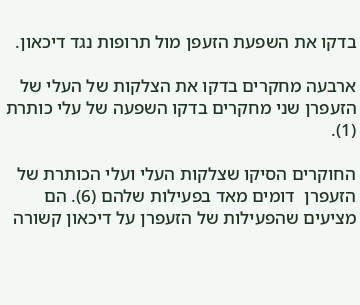בדקו את השפעת הזעפן מול תרופות נגד דיכאון.

ארבעה מחקרים בדקו את הצלקות של העלי של הזעפרן שני מחקרים בדקו השפעה של עלי כותרת (1).

החוקרים הסיקו שצלקות העלי ועלי הכותרת של הזעפרן  דומים מאד בפעילות שלהם (6). הם מציעים שהפעילות של הזעפרן על דיכאון קשורה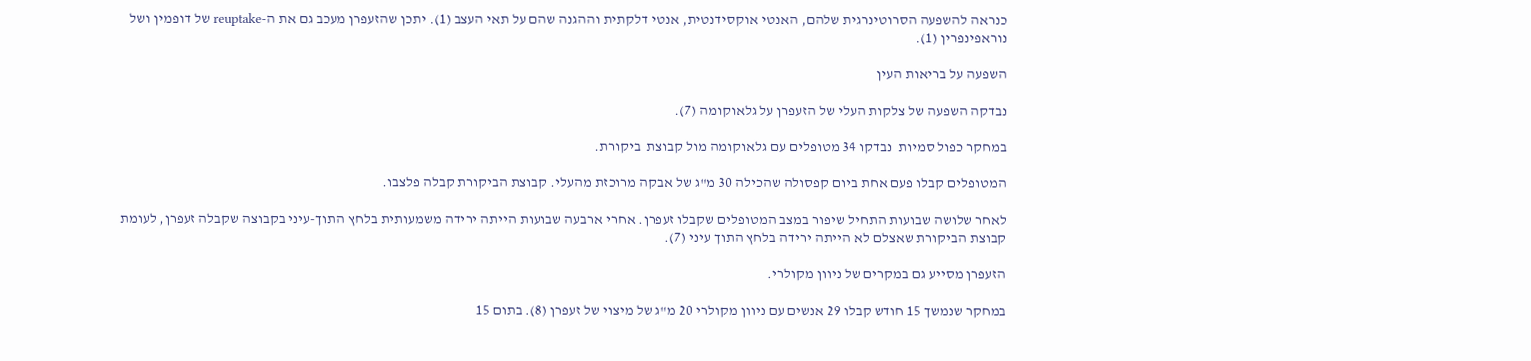כנראה להשפעה הסרוטינרגית שלהם, האנטי אוקסידנטית, אנטי דלקתית וההגנה שהם על תאי העצב (1). יתכן שהזעפרן מעכב גם את ה-reuptake של דופמין ושל נוראפינפרין (1).

השפעה על בריאות העין

נבדקה השפעה של צלקות העלי של הזעפרן על גלאוקומה (7).

במחקר כפול סמיות  נבדקו 34 מטופלים עם גלאוקומה מול קבוצת  ביקורת.

המטופלים קבלו פעם אחת ביום קפסולה שהכילה 30 מ"ג של אבקה מרוכזת מהעלי. קבוצת הביקורת קבלה פלצבו.

לאחר שלושה שבועות התחיל שיפור במצב המטופלים שקבלו זעפרן. אחרי ארבעה שבועות הייתה ירידה משמעותית בלחץ התוך-עיני בקבוצה שקבלה זעפרן, לעומת קבוצת הביקורת שאצלם לא הייתה ירידה בלחץ התוך עיני (7).

הזעפרן מסייע גם במקרים של ניוון מקולרי.

במחקר שנמשך 15 חודש קבלו 29 אנשים עם ניוון מקולרי 20 מ"ג של מיצוי של זעפרן (8). בתום 15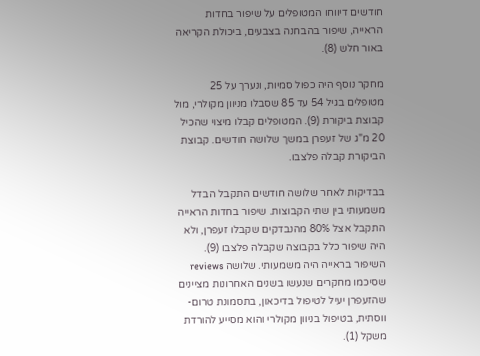חודשים דיווחו המטופלים על שיפור בחדות הראייה, שיפור בהבחנה בצבעים, ביכולת הקריאה באור חלש (8).

מחקר נוסף היה כפול סמיות, ונערך על 25 מטופלים בגיל 54 עד 85 שסבלו מניוון מקולרי, מול קבוצת ביקורת (9). המטופלים קבלו מיצוי שהכיל 20 מ"ג של זעפרן במשך שלושה חודשים. קבוצת הביקורת קבלה פלצבו.

בבדיקות לאחר שלושה חודשים התקבל הבדל משמעותי בין שתי הקבוצות. שיפור בחדות הראייה התקבל אצל 80% מהנבדקים שקבלו זעפרן, ולא היה שיפור כלל בקבוצה שקבלה פלצבו (9). השיפור בראייה היה משמעותי. שלושה reviews שסיכמו מחקרים שנעשו בשנים האחרונות מציינים שהזעפרן יעיל לטיפול בדיכאון, בתסמונת טרום-ווסתית, בטיפול בניוון מקולרי והוא מסייע להורדת משקל (1).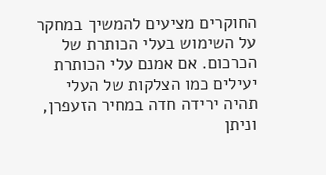החוקרים מציעים להמשיך במחקר על השימוש בעלי הכותרת של הכרכום. אם אמנם עלי הכותרת יעילים כמו הצלקות של העלי תהיה ירידה חדה במחיר הזעפרן, וניתן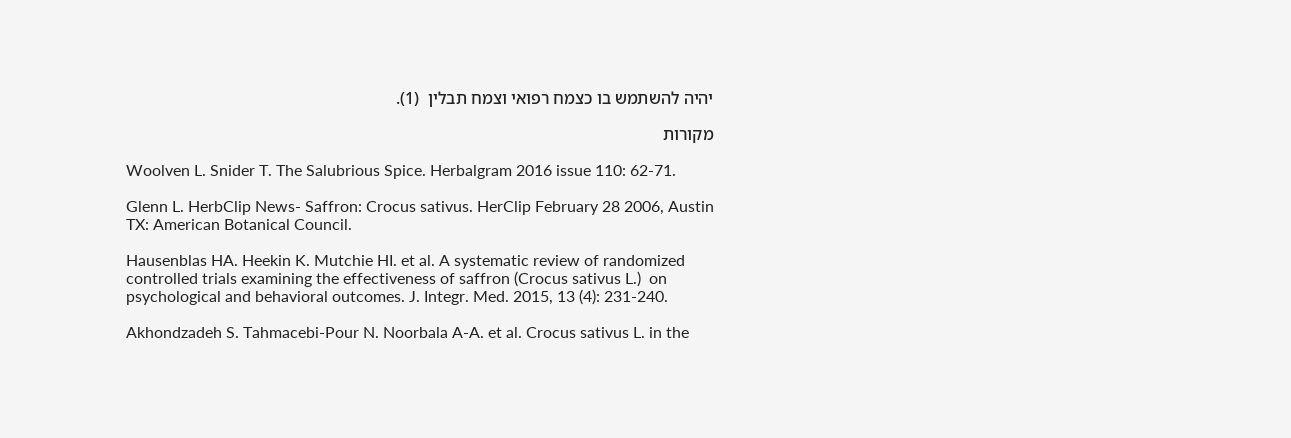יהיה להשתמש בו כצמח רפואי וצמח תבלין  (1).

מקורות

Woolven L. Snider T. The Salubrious Spice. Herbalgram 2016 issue 110: 62-71.

Glenn L. HerbClip News- Saffron: Crocus sativus. HerClip February 28 2006, Austin TX: American Botanical Council.

Hausenblas HA. Heekin K. Mutchie HI. et al. A systematic review of randomized controlled trials examining the effectiveness of saffron (Crocus sativus L.)  on psychological and behavioral outcomes. J. Integr. Med. 2015, 13 (4): 231-240.

Akhondzadeh S. Tahmacebi-Pour N. Noorbala A-A. et al. Crocus sativus L. in the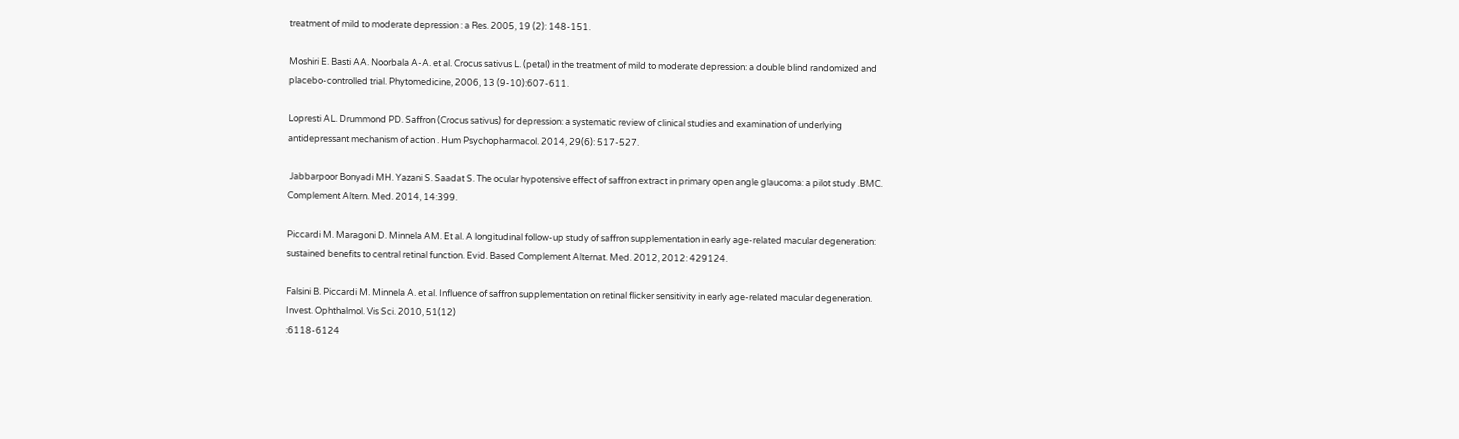treatment of mild to moderate depression : a Res. 2005, 19 (2): 148-151.

Moshiri E. Basti AA. Noorbala A-A. et al. Crocus sativus L. (petal) in the treatment of mild to moderate depression: a double blind randomized and placebo-controlled trial. Phytomedicine, 2006, 13 (9-10):607-611.

Lopresti AL. Drummond PD. Saffron (Crocus sativus) for depression: a systematic review of clinical studies and examination of underlying antidepressant mechanism of action . Hum Psychopharmacol. 2014, 29(6): 517-527.

 Jabbarpoor Bonyadi MH. Yazani S. Saadat S. The ocular hypotensive effect of saffron extract in primary open angle glaucoma: a pilot study .BMC. Complement Altern. Med. 2014, 14:399.

Piccardi M. Maragoni D. Minnela AM. Et al. A longitudinal follow-up study of saffron supplementation in early age-related macular degeneration: sustained benefits to central retinal function. Evid. Based Complement Alternat. Med. 2012, 2012: 429124.

Falsini B. Piccardi M. Minnela A. et al. Influence of saffron supplementation on retinal flicker sensitivity in early age-related macular degeneration. Invest. Ophthalmol. Vis Sci. 2010, 51(12)
:6118-6124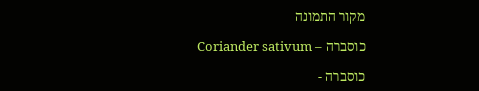מקור התמונה

כוסברה – Coriander sativum

כוסברה -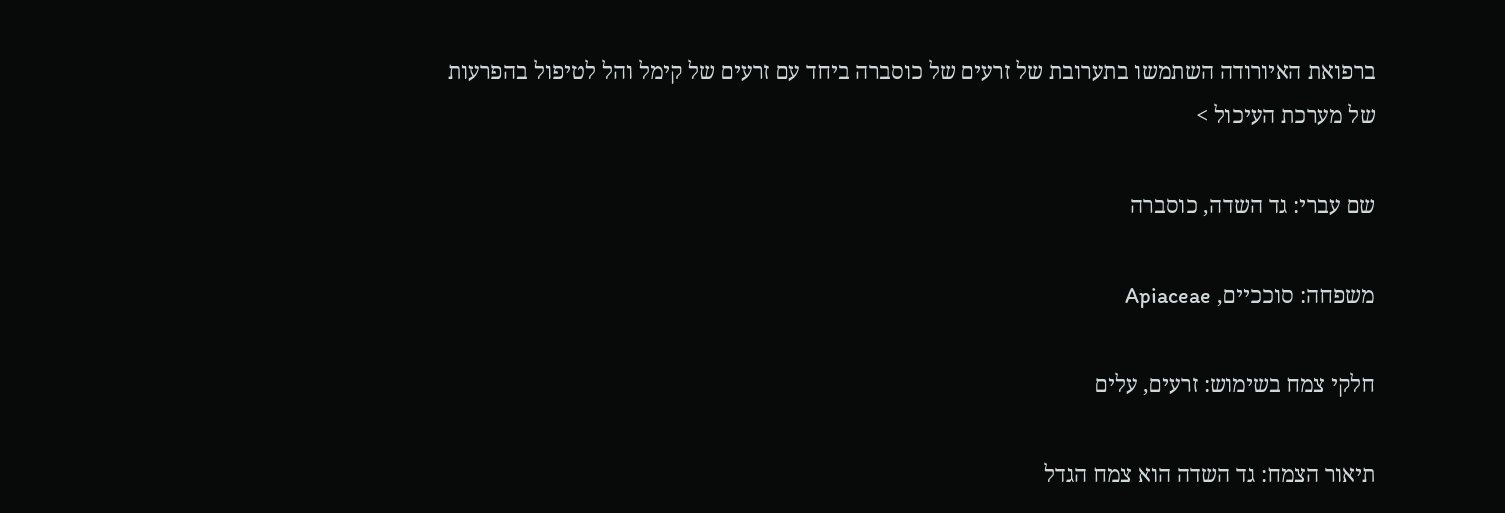ברפואת האיורודה השתמשו בתערובת של זרעים של כוסברה ביחד עם זרעים של קימל והל לטיפול בהפרעות של מערכת העיכול >

שם עברי: גד השדה, כוסברה

משפחה: סוככיים, Apiaceae

חלקי צמח בשימוש: זרעים, עלים

תיאור הצמח: גד השדה הוא צמח הגדל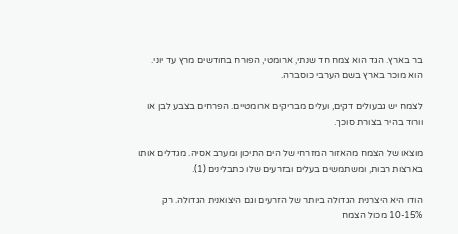בר בארץ. הגד הוא צמח חד שנתי, ארומטי, הפורח בחודשים מרץ עד יוני. הוא מוכר בארץ בשם הערבי כוסברה.

לצמח יש גבעולים דקים, ועלים מבריקים ארומטיים. הפרחים בצבע לבן או וורוד בהיר בצורת סוכך.

מוצאו של הצמח מהאזור המזרחי של הים התיכון ומערב אסיה. מגדלים אותו בארצות רבות, ומשתמשים בעלים ובזרעים שלו כתבלינים (1).

הודו היא היצרנית הגדולה ביותר של הזרעים וגם היצואנית הגדולה. רק 10-15% מכול הצמח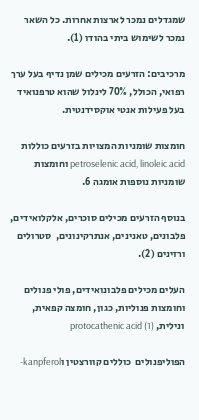שמגדלים נמכר לארצות אחרות. כל השאר נמכר לשימוש ביתי בהודו (1).

מרכיבים: הזרעים מכילים שמן נדיף בעל ערך רפואי, הכולל, 70% לינלול שהוא טרפנואיד בעל פעילות אנטי אוקסידנטית.

חומצות שומניות המצויות בזרעים כוללות petroselenic acid, linoleic acid וחומצות שומניות נוספות אומגה 6.

בנוסף הזרעים מכילים סוכרים, אלקלואידים, פלבונים, טאנינים, אנתרקינונים,  סטרולים ורזינים (2).

העלים מכילים פלבונואידים, פולי פנולים וחומצות פנוליות, כגון, חומצה קפאית, ונילית, protocathenic acid (1)

הפוליפנולים  כוללים קוורצטין וkanpferol-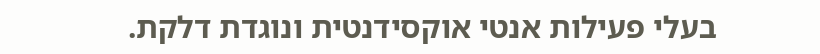בעלי פעילות אנטי אוקסידנטית ונוגדת דלקת.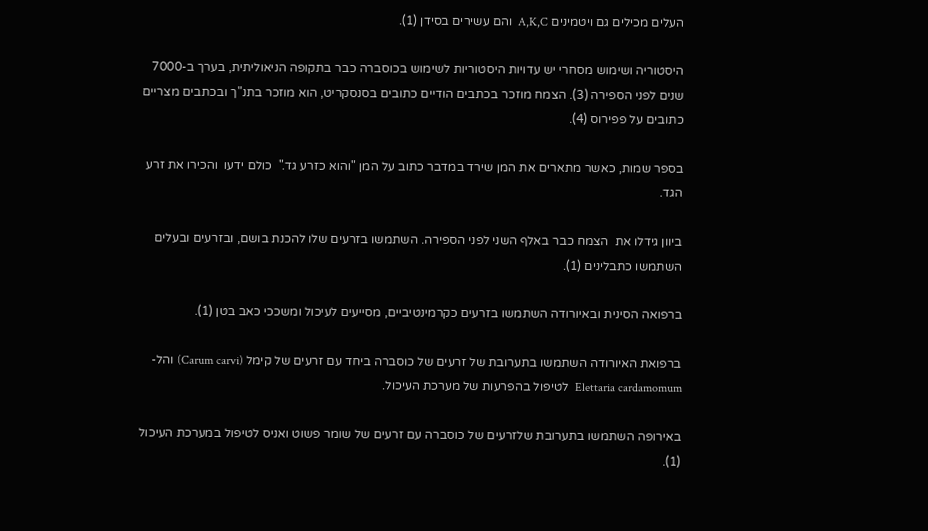העלים מכילים גם ויטמינים A,K,C  והם עשירים בסידן (1).

היסטוריה ושימוש מסחרי יש עדויות היסטוריות לשימוש בכוסברה כבר בתקופה הניאוליתית, בערך ב-7000  שנים לפני הספירה (3). הצמח מוזכר בכתבים הודיים כתובים בסנסקריט, הוא מוזכר בתנ"ך ובכתבים מצריים כתובים על פפירוס (4).

בספר שמות, כאשר מתארים את המן שירד במדבר כתוב על המן "והוא כזרע גד."  כולם ידעו  והכירו את זרע הגד.

ביוון גידלו את  הצמח כבר באלף השני לפני הספירה. השתמשו בזרעים שלו להכנת בושם, ובזרעים ובעלים השתמשו כתבלינים (1).

ברפואה הסינית ובאיורודה השתמשו בזרעים כקרמינטיביים, מסייעים לעיכול ומשככי כאב בטן (1).

ברפואת האיורודה השתמשו בתערובת של זרעים של כוסברה ביחד עם זרעים של קימל (Carum carvi) והל- Elettaria cardamomum  לטיפול בהפרעות של מערכת העיכול.

באירופה השתמשו בתערובת שלזרעים של כוסברה עם זרעים של שומר פשוט ואניס לטיפול במערכת העיכול (1).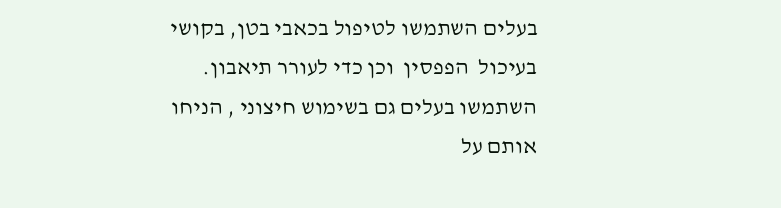בעלים השתמשו לטיפול בכאבי בטן, בקושי בעיכול  הפפסין  וכן כדי לעורר תיאבון. השתמשו בעלים גם בשימוש חיצוני , הניחו אותם על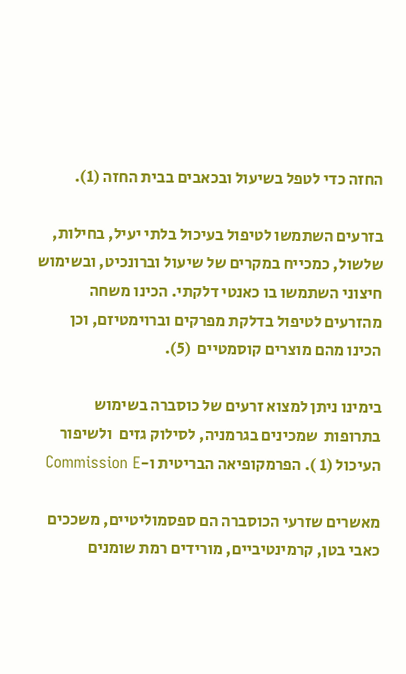החזה כדי לטפל בשיעול ובכאבים בבית החזה (1).

בזרעים השתמשו לטיפול בעיכול בלתי יעיל, בחילות, שלשול, כמכייח במקרים של שיעול וברונכיט, ובשימוש חיצוני השתמשו בו כאנטי דלקתי. הכינו משחה מהזרעים לטיפול בדלקת מפרקים וברוימטיזם, וכן הכינו מהם מוצרים קוסמטיים  (5).

בימינו ניתן למצוא זרעים של כוסברה בשימוש בתרופות  שמכינים בגרמניה, לסילוק גזים  ולשיפור העיכול (1 ). הפרמקופיאה הבריטית ו-Commission E

מאשרים שזרעי הכוסברה הם ספסמוליטיים, משככים כאבי בטן, קרמינטיביים, מורידים רמת שומנים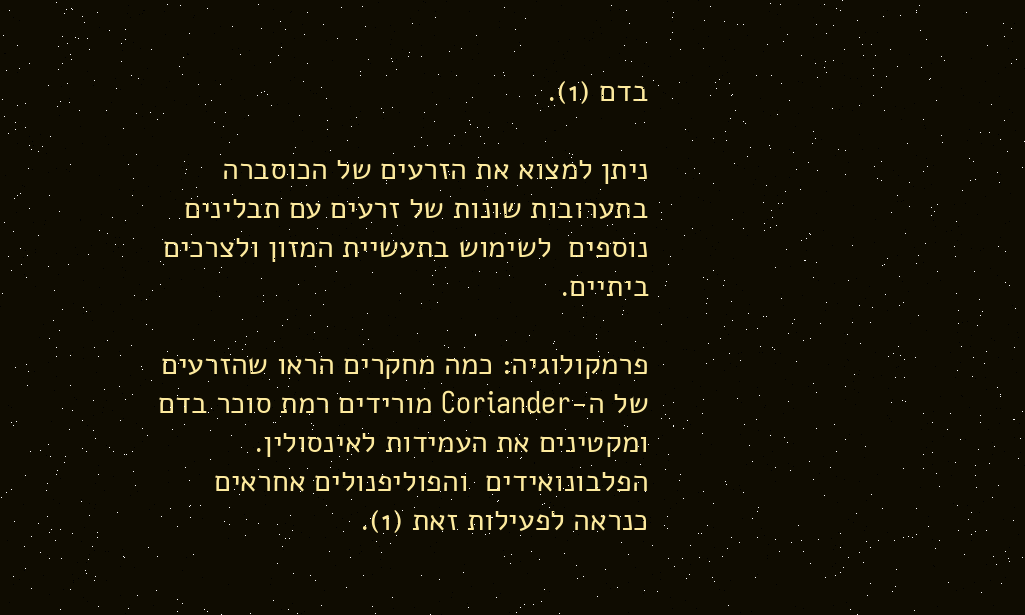בדם (1).

ניתן למצוא את הזרעים של הכוסברה בתערובות שונות של זרעים עם תבלינים נוספים  לשימוש בתעשיית המזון ולצרכים ביתיים.

פרמקולוגיה: כמה מחקרים הראו שהזרעים של ה-Coriander מורידים רמת סוכר בדם ומקטינים את העמידות לאינסולין. הפלבונואידים  והפוליפנולים אחראים כנראה לפעילות זאת (1).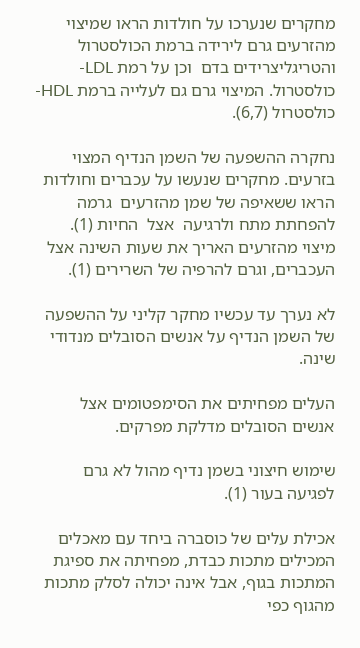מחקרים שנערכו על חולדות הראו שמיצוי מהזרעים גרם לירידה ברמת הכולסטרול והטריגליצרידים בדם  וכן על רמת LDL- כולסטרול. המיצוי גרם גם לעלייה ברמת HDL- כולסטרול (6,7).

נחקרה ההשפעה של השמן הנדיף המצוי בזרעים. מחקרים שנעשו על עכברים וחולדות הראו ששאיפה של שמן מהזרעים  גרמה להפחתת מתח ולרגיעה  אצל  החיות (1).  מיצוי מהזרעים האריך את שעות השינה אצל העכברים, וגרם להרפיה של השרירים (1).

לא נערך עד עכשיו מחקר קליני על ההשפעה של השמן הנדיף על אנשים הסובלים מנדודי שינה.

העלים מפחיתים את הסימפטומים אצל אנשים הסובלים מדלקת מפרקים.

שימוש חיצוני בשמן נדיף מהול לא גרם לפגיעה בעור (1).

אכילת עלים של כוסברה ביחד עם מאכלים המכילים מתכות כבדת, מפחיתה את ספיגת המתכות בגוף, אבל אינה יכולה לסלק מתכות מהגוף כפי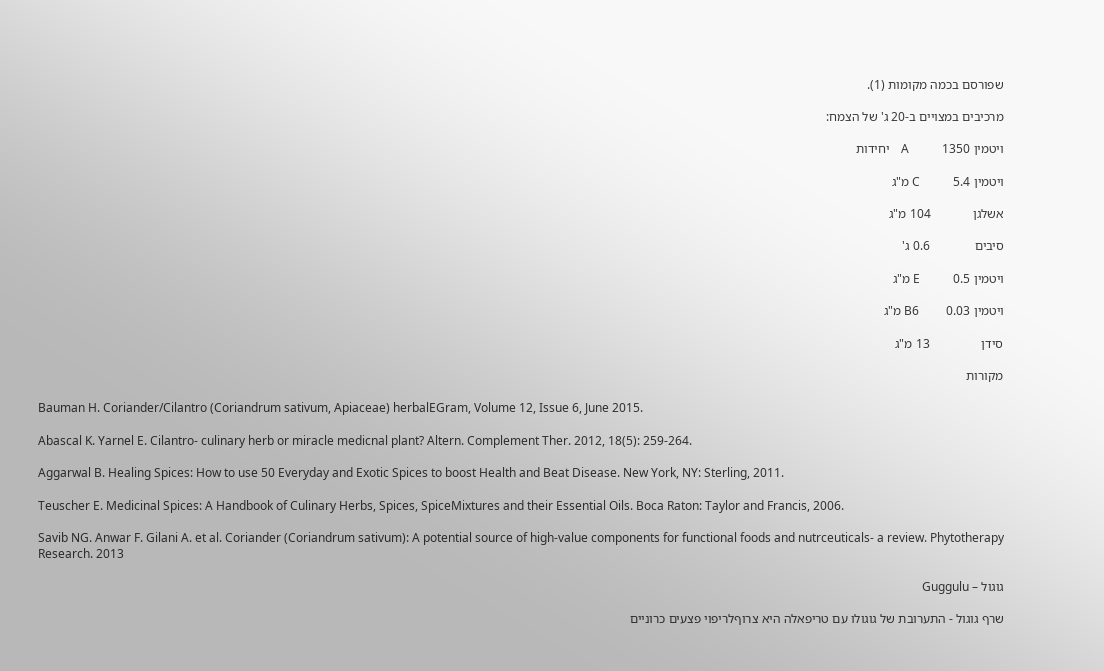שפורסם בכמה מקומות (1).

מרכיבים במצויים ב-20 ג' של הצמח:

ויטמין A           1350    יחידות

ויטמין C           5.4 מ"ג

אשלגן             104 מ"ג

סיבים              0.6 ג'

ויטמין E           0.5 מ"ג

ויטמין B6         0.03 מ"ג

סידן                13 מ"ג

מקורות

Bauman H. Coriander/Cilantro (Coriandrum sativum, Apiaceae) herbalEGram, Volume 12, Issue 6, June 2015.

Abascal K. Yarnel E. Cilantro- culinary herb or miracle medicnal plant? Altern. Complement Ther. 2012, 18(5): 259-264.

Aggarwal B. Healing Spices: How to use 50 Everyday and Exotic Spices to boost Health and Beat Disease. New York, NY: Sterling, 2011.

Teuscher E. Medicinal Spices: A Handbook of Culinary Herbs, Spices, SpiceMixtures and their Essential Oils. Boca Raton: Taylor and Francis, 2006.

Savib NG. Anwar F. Gilani A. et al. Coriander (Coriandrum sativum): A potential source of high-value components for functional foods and nutrceuticals- a review. Phytotherapy Research. 2013

גוגול – Guggulu

שרף גוגול - התערובת של גוגולו עם טריפאלה היא צרוףלריפוי פצעים כרוניים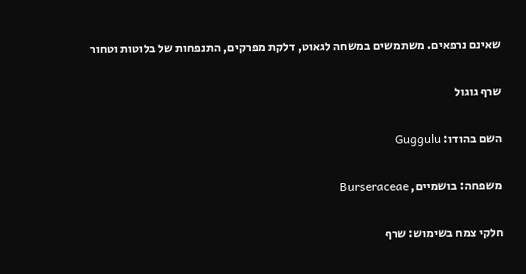שאינם נרפאים. משתמשים במשחה לגאוט, דלקת מפרקים, התנפחות של בלוטות וטחור

שרף גוגול

השם בהודו: Guggulu

משפחה: בושמיים, Burseraceae

חלקי צמח בשימוש: שרף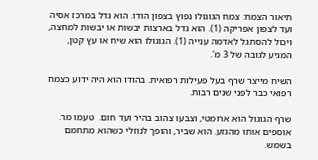תיאור הצמח: צמח הגוגולו נפוץ בצפון הודו. הוא גדל במרכז אסיה ועד לצפון אפריקה (1). הוא גדל בארצות יבשות או יבשות למחצה, ויכול להסתגל לאדמה ענייה (1). הגוגולו הוא שיח או עץ קטן, המגיע לגובה של 3 מ'.

השיח מייצר שרף בעל פעילות רפואית. בהודו הוא היה ידוע כצמח רפואי כבר לפני שנים רבות.

שרף הגוגול הוא ארומטי, וצבעו צהוב בהיר ועד חום.  טעמו מר. אוספים אותו מהגזע. הוא שביר, והופך לנוזלי כשהוא מתחמם בשמש.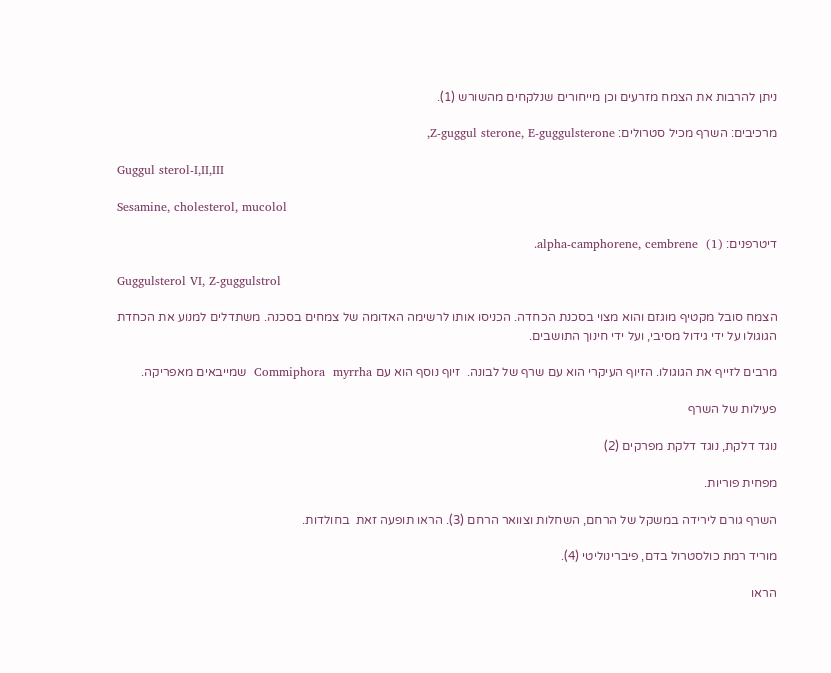ניתן להרבות את הצמח מזרעים וכן מייחורים שנלקחים מהשורש (1).

מרכיבים: השרף מכיל סטרולים: Z-guggul sterone, E-guggulsterone,

Guggul sterol-I,II,III

Sesamine, cholesterol, mucolol

דיטרפנים: alpha-camphorene, cembrene  (1).

Guggulsterol VI, Z-guggulstrol

הצמח סובל מקטיף מוגזם והוא מצוי בסכנת הכחדה. הכניסו אותו לרשימה האדומה של צמחים בסכנה. משתדלים למנוע את הכחדת הגוגולו על ידי גידול מסיבי, ועל ידי חינוך התושבים.

מרבים לזייף את הגוגולו. הזיוף העיקרי הוא עם שרף של לבונה.  זיוף נוסף הוא עם Commiphora  myrrha  שמייבאים מאפריקה.

פעילות של השרף

נוגד דלקת, נוגד דלקת מפרקים (2)

מפחית פוריות.

השרף גורם לירידה במשקל של הרחם, השחלות וצוואר הרחם (3). הראו תופעה זאת  בחולדות.

מוריד רמת כולסטרול בדם, פיברינוליטי (4).

הראו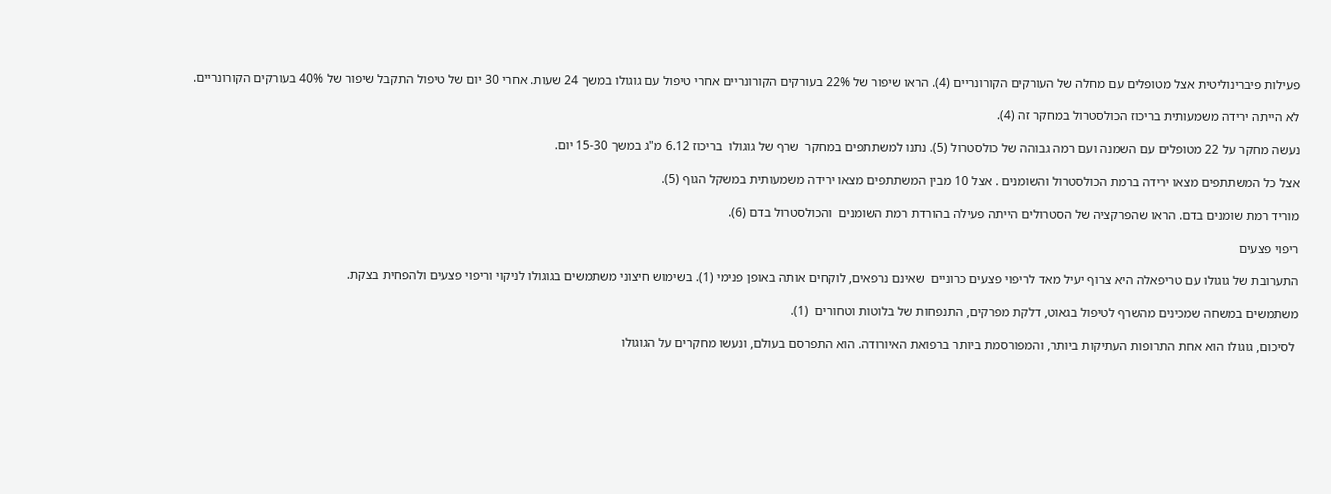פעילות פיברינוליטית אצל מטופלים עם מחלה של העורקים הקורונריים (4). הראו שיפור של 22% בעורקים הקורונריים אחרי טיפול עם גוגולו במשך 24 שעות. אחרי 30 יום של טיפול התקבל שיפור של 40% בעורקים הקורונריים.

לא הייתה ירידה משמעותית בריכוז הכולסטרול במחקר זה (4).

נעשה מחקר על 22 מטופלים עם השמנה ועם רמה גבוהה של כולסטרול (5). נתנו למשתתפים במחקר  שרף של גוגולו  בריכוז 6.12 מ"ג במשך 15-30 יום.

אצל כל המשתתפים מצאו ירידה ברמת הכולסטרול והשומנים . אצל 10 מבין המשתתפים מצאו ירידה משמעותית במשקל הגוף (5).

מוריד רמת שומנים בדם. הראו שהפרקציה של הסטרולים הייתה פעילה בהורדת רמת השומנים  והכולסטרול בדם (6).

ריפוי פצעים

התערובת של גוגולו עם טריפאלה היא צרוף יעיל מאד לריפוי פצעים כרוניים  שאינם נרפאים, לוקחים אותה באופן פנימי (1). בשימוש חיצוני משתמשים בגוגולו לניקוי וריפוי פצעים ולהפחית בצקת.

משתמשים במשחה שמכינים מהשרף לטיפול בגאוט, דלקת מפרקים, התנפחות של בלוטות וטחורים  (1).

 לסיכום, גוגולו הוא אחת התרופות העתיקות ביותר, והמפורסמת ביותר ברפואת האיורודה. הוא התפרסם בעולם, ונעשו מחקרים על הגוגולו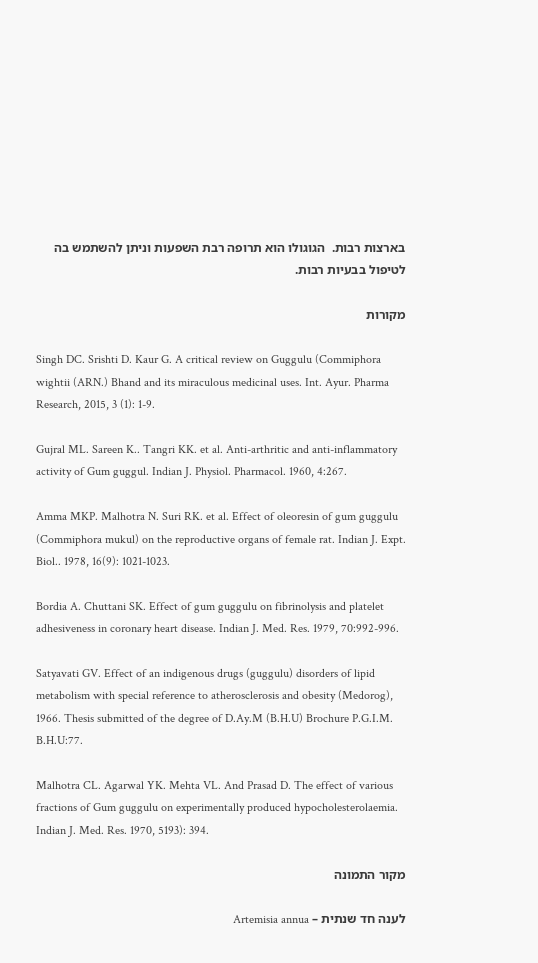בארצות רבות.  הגוגולו הוא תרופה רבת השפעות וניתן להשתמש בה לטיפול בבעיות רבות.

מקורות

Singh DC. Srishti D. Kaur G. A critical review on Guggulu (Commiphora wightii (ARN.) Bhand and its miraculous medicinal uses. Int. Ayur. Pharma Research, 2015, 3 (1): 1-9.

Gujral ML. Sareen K.. Tangri KK. et al. Anti-arthritic and anti-inflammatory activity of Gum guggul. Indian J. Physiol. Pharmacol. 1960, 4:267.

Amma MKP. Malhotra N. Suri RK. et al. Effect of oleoresin of gum guggulu (Commiphora mukul) on the reproductive organs of female rat. Indian J. Expt. Biol.. 1978, 16(9): 1021-1023.

Bordia A. Chuttani SK. Effect of gum guggulu on fibrinolysis and platelet adhesiveness in coronary heart disease. Indian J. Med. Res. 1979, 70:992-996.

Satyavati GV. Effect of an indigenous drugs (guggulu) disorders of lipid metabolism with special reference to atherosclerosis and obesity (Medorog), 1966. Thesis submitted of the degree of D.Ay.M (B.H.U) Brochure P.G.I.M. B.H.U:77.

Malhotra CL. Agarwal YK. Mehta VL. And Prasad D. The effect of various fractions of Gum guggulu on experimentally produced hypocholesterolaemia. Indian J. Med. Res. 1970, 5193): 394.

מקור התמונה

לענה חד שנתית – Artemisia annua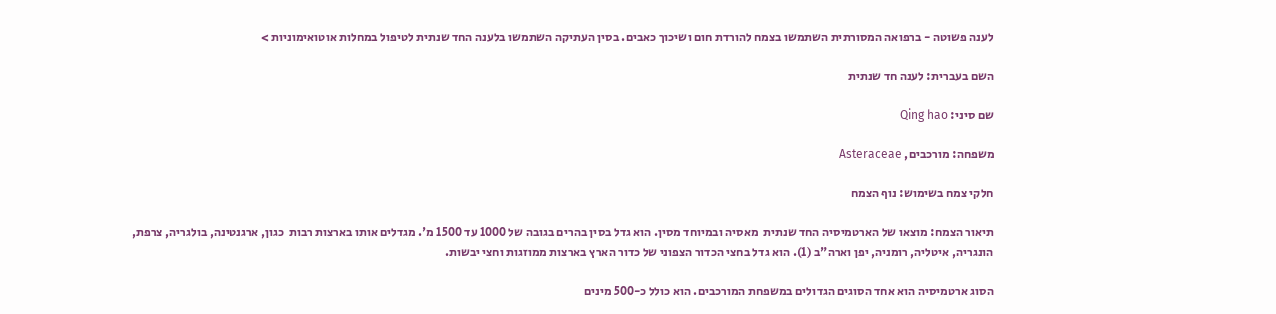לענה פשוטה - ברפואה המסורתית השתמשו בצמח להורדת חום ושיכוך כאבים. בסין העתיקה השתמשו בלענה החד שנתית לטיפול במחלות אוטואימוניות >

השם בעברית: לענה חד שנתית

שם סיני: Qing hao

משפחה: מורכבים, Asteraceae

חלקי צמח בשימוש: נוף הצמח

תיאור הצמח: מוצאו של הארטמיסיה החד שנתית  מאסיה ובמיוחד מסין. הוא גדל בסין בהרים בגובה של 1000 עד 1500 מ'. מגדלים אותו בארצות רבות  כגון, ארגנטינה, בולגריה, צרפת, הונגריה, איטליה, רומניה, יפן וארה"ב (1). הוא גדל בחצי הכדור הצפוני של כדור הארץ בארצות ממוזגות וחצי יבשות.

הסוג ארטמיסיה הוא אחד הסוגים הגדולים במשפחת המורכבים. הוא כולל כ-500 מינים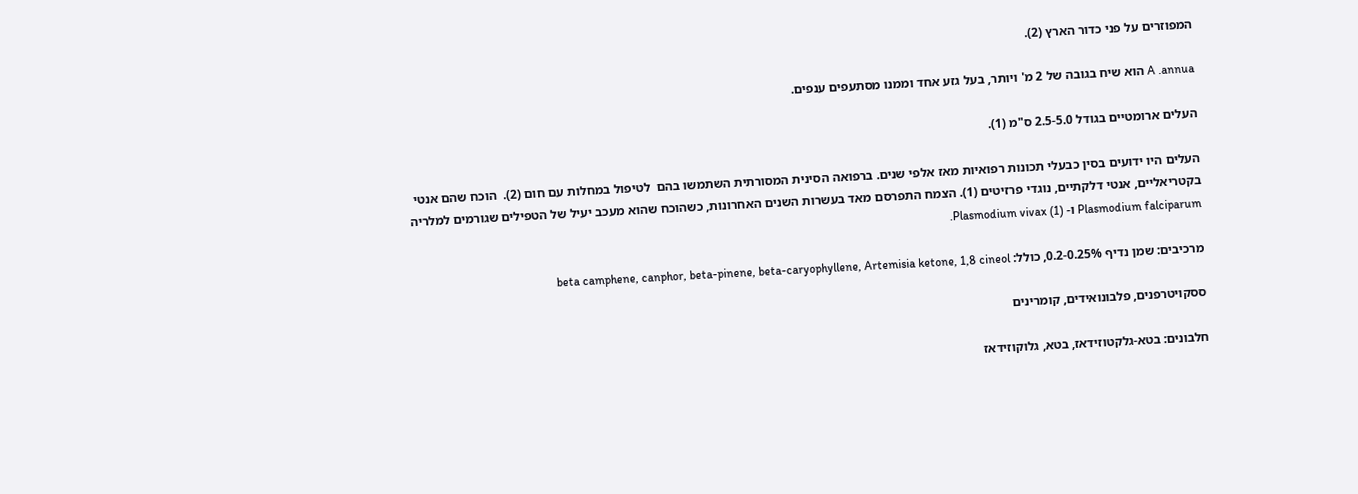המפוזרים על פני כדור הארץ (2).

A .annua הוא שיח בגובה של 2 מ' ויותר, בעל גזע אחד וממנו מסתעפים ענפים.

העלים ארומטיים בגודל 2.5-5.0 ס"מ (1).

העלים היו ידועים בסין כבעלי תכונות רפואיות מאז אלפי שנים. ברפואה הסינית המסורתית השתמשו בהם  לטיפול במחלות עם חום (2).  הוכח שהם אנטי בקטריאליים, אנטי דלקתיים, נוגדי פרזיטים (1). הצמח התפרסם מאד בעשרות השנים האחרונות, כשהוכח שהוא מעכב יעיל של הטפילים שגורמים למלריה Plasmodium falciparum ו- Plasmodium vivax (1).

מרכיבים: שמן נדיף 0.2-0.25%, כולל: beta camphene, canphor, beta-pinene, beta-caryophyllene, Artemisia ketone, 1,8 cineol

ססקויטרפנים, פלבונואידים, קומרינים

חלבונים: בטא-גלקטוזידאז, בטא, גלוקוזידאז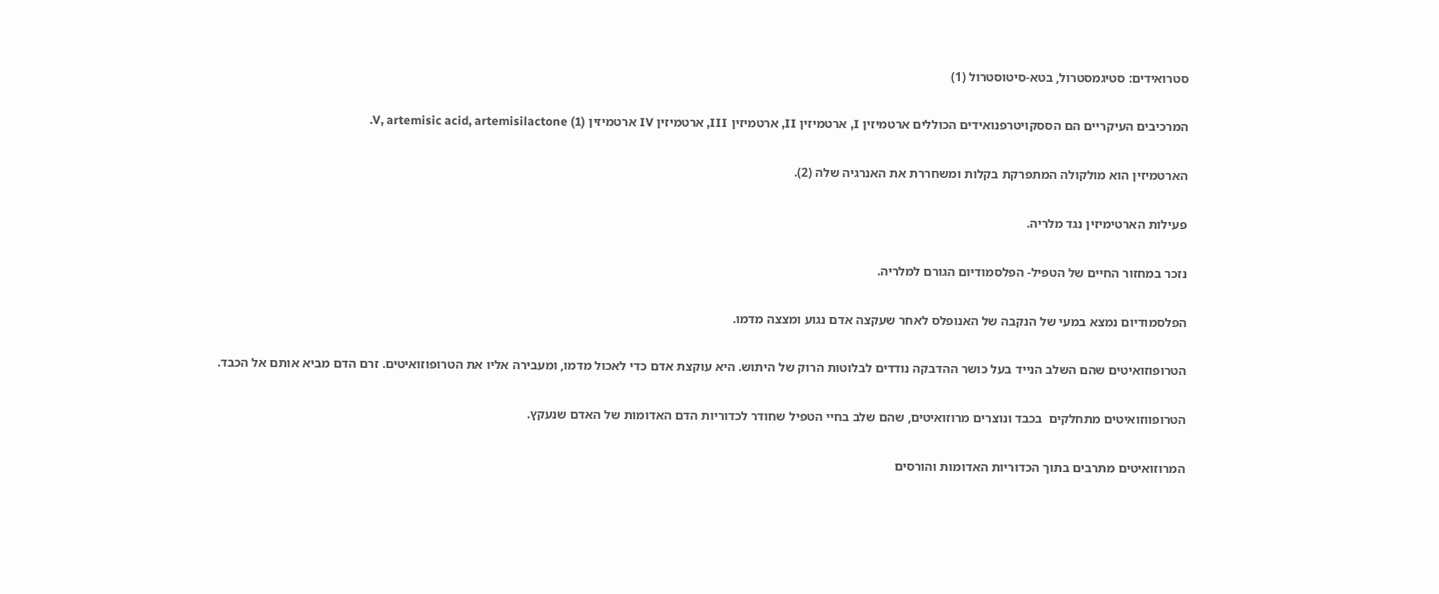סטרואידים: סטיגמסטרול, בטא-סיטוסטרול (1)

המרכיבים העיקריים הם הססקויטרפנואידים הכוללים ארטמיזין I, ארטמיזין II, ארטמיזין III, ארטמיזין IV ארטמיזין V, artemisic acid, artemisilactone (1).

הארטמיזין הוא מולקולה המתפרקת בקלות ומשחררת את האנרגיה שלה (2).

פעילות הארטימיזין נגד מלריה.

נזכר במחזור החיים של הטפיל- הפלסמודיום הגורם למלריה.

הפלסמודיום נמצא במעי של הנקבה של האנופלס לאחר שעקצה אדם נגוע ומצצה מדמו.

הטרופוזואיטים שהם השלב הנייד בעל כושר ההדבקה נודדים לבלוטות הרוק של היתוש. היא עוקצת אדם כדי לאכול מדמו, ומעבירה אליו את הטרופוזואיטים. זרם הדם מביא אותם אל הכבד.

הטרופווזואיטים מתחלקים  בכבד ונוצרים מרוזואיטים, שהם שלב בחיי הטפיל שחודר לכדוריות הדם האדומות של האדם שנעקץ.

המרוזואיטים מתרבים בתוך הכדוריות האדומות והורסים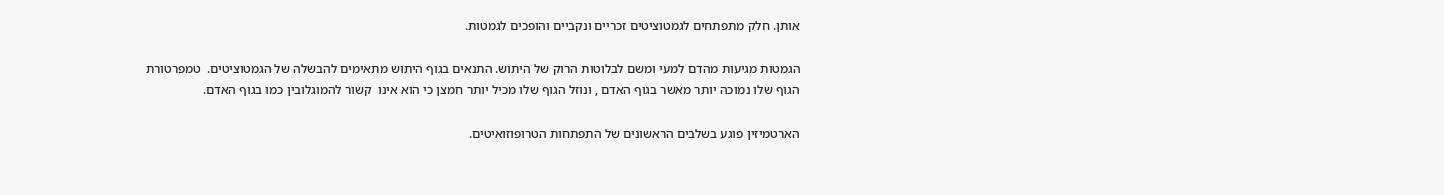אותן. חלק מתפתחים לגמטוציטים זכריים ונקביים והופכים לגמטות.

הגמטות מגיעות מהדם למעי ומשם לבלוטות הרוק של היתוש. התנאים בגוף היתוש מתאימים להבשלה של הגמטוציטים.  טמפרטורת הגוף שלו נמוכה יותר מאשר בגוף האדם , ונוזל הגוף שלו מכיל יותר חמצן כי הוא אינו  קשור להמוגלובין כמו בגוף האדם.

הארטמיזין פוגע בשלבים הראשונים של התפתחות הטרופוזואיטים.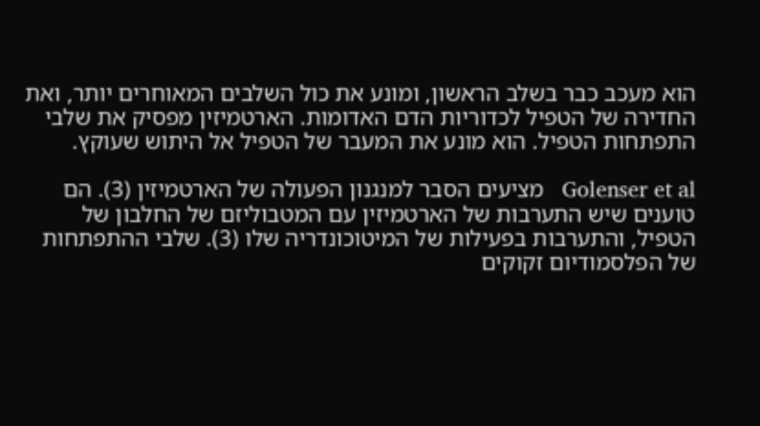הוא מעכב כבר בשלב הראשון, ומונע את כול השלבים המאוחרים יותר, ואת החדירה של הטפיל לכדוריות הדם האדומות. הארטמיזין מפסיק את שלבי התפתחות הטפיל. הוא מונע את המעבר של הטפיל אל היתוש שעוקץ.

Golenser et al   מציעים הסבר למנגנון הפעולה של הארטמיזין (3). הם טוענים שיש התערבות של הארטמיזין עם המטבוליזם של החלבון של הטפיל, והתערבות בפעילות של המיטוכונדריה שלו (3). שלבי ההתפתחות של הפלסמודיום זקוקים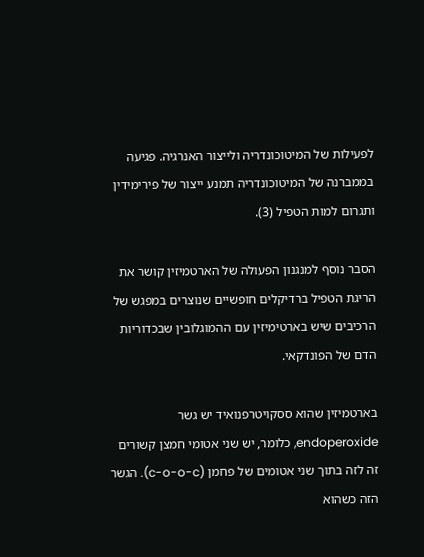לפעילות של המיטוכונדריה ולייצור האנרגיה. פגיעה בממברנה של המיטוכונדריה תמנע ייצור של פירימידין ותגרום למות הטפיל (3).

הסבר נוסף למנגנון הפעולה של הארטמיזין קושר את הריגת הטפיל ברדיקלים חופשיים שנוצרים במפגש של הרכיבים שיש בארטימיזין עם ההמוגלובין שבכדוריות הדם של הפונדקאי.

בארטמיזין שהוא ססקויטרפנואיד יש גשר endoperoxide, כלומר, יש שני אטומי חמצן קשורים זה לזה בתוך שני אטומים של פחמן (c-o-o-c). הגשר הזה כשהוא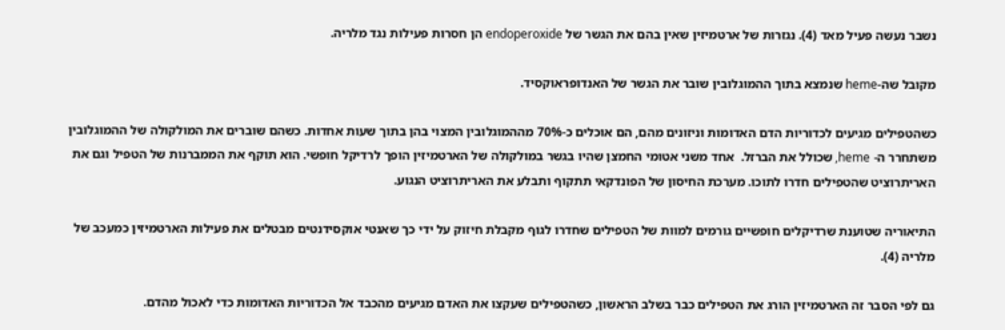נשבר נעשה פעיל מאד (4). נגזרות של ארטמיזין שאין בהם את הגשר של endoperoxide הן חסרות פעילות נגד מלריה.

מקובל שה-heme שנמצא בתוך ההמוגלובין שובר את הגשר של האנדופראוקסיד.

כשהטפילים מגיעים לכדוריות הדם האדומות וניזונים מהם, הם אוכלים כ-70% מההמוגלובין המצוי בהן בתוך שעות אחדות. כשהם שוברים את המולקולה של ההמוגלובין משתחרר ה- heme, שכולל את הברזל.  אחד משני אטומי החמצן שהיו בגשר במולקולה של הארטמיזין הופך לרדיקל חופשי. הוא תוקף את הממברנות של הטפיל וגם את האריתרוציט שהטפילים חדרו לתוכו. מערכת החיסון של הפונדקאי תתקוף ותבלע את האריתרוציט הנגוע.

התיאוריה שטוענת שרדיקלים חופשיים גורמים למוות של הטפילים שחדרו לגוף מקבלת חיזוק על ידי כך שאנטי אוקסידנטים מבטלים את פעילות הארטמיזין כמעכב של מלריה (4).

גם לפי הסבר זה הארטמיזין הורג את הטפילים כבר בשלב הראשון, כשהטפילים שעקצו את האדם מגיעים מהכבד אל הכדוריות האדומות כדי לאכול מהדם.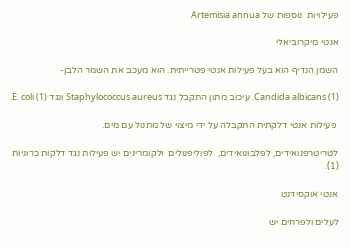פעילויות  נוספות של Artemisia annua

אנטי מיקרוביאלי

השמן הנדיף הוא בעל פעילות אנטי פטרייתית. הוא מעכב את השמר הלבן-

Candida albicans (1). עיכוב מתון התקבל נגד Staphylococcus aureus ונגד E. coli (1).

 פעילות אנטי דלקתית התקבלה על ידי מיצוי של מתנול עם מים.

לטריטרפנואידים, לפלבונואידים,  לפוליפנולים  ולקומרינים יש פעילות נגד דלקות כרוניות (1).

אנטי אוקסידנט

לעלים ולפרחים יש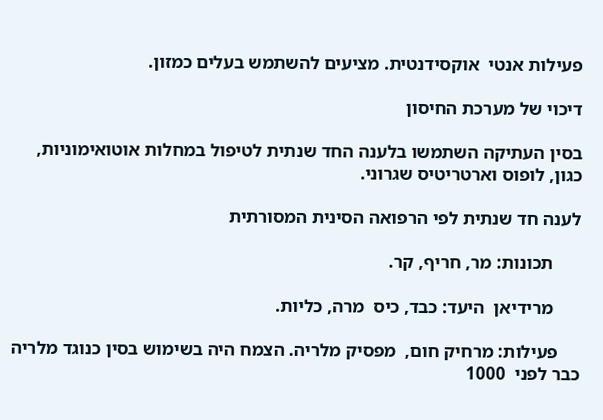פעילות אנטי  אוקסידנטית. מציעים להשתמש בעלים כמזון.

דיכוי של מערכת החיסון

בסין העתיקה השתמשו בלענה החד שנתית לטיפול במחלות אוטואימוניות, כגון, לופוס וארטריטיס שגרוני.

לענה חד שנתית לפי הרפואה הסינית המסורתית

      תכונות: מר, חריף, קר.

      מרידיאן  היעד: כבד, כיס  מרה, כליות.

     פעילות: מרחיק חום,  מפסיק מלריה. הצמח היה בשימוש בסין כנוגד מלריה כבר לפני  1000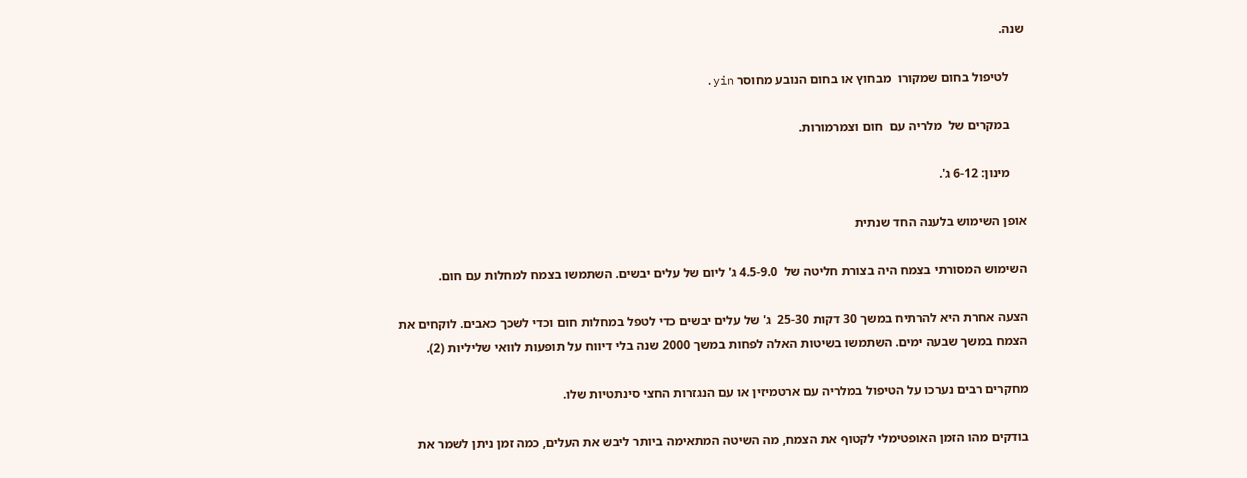שנה.

     לטיפול בחום שמקורו  מבחוץ או בחום הנובע מחוסר yin.

     במקרים של  מלריה עם  חום וצמרמורות.

     מינון: 6-12 ג'.

אופן השימוש בלענה החד שנתית

השימוש המסורתי בצמח היה בצורת חליטה של  4.5-9.0 ג' ליום של עלים יבשים. השתמשו בצמח למחלות עם חום.

הצעה אחרת היא להרתיח במשך 30 דקות 25-30  ג' של עלים יבשים כדי לטפל במחלות חום וכדי לשכך כאבים. לוקחים את הצמח במשך שבעה ימים. השתמשו בשיטות האלה לפחות במשך 2000 שנה בלי דיווח על תופעות לוואי שליליות (2).

מחקרים רבים נערכו על הטיפול במלריה עם ארטמיזין או עם הנגזרות החצי סינתטיות שלו.

בודקים מהו הזמן האופטימלי לקטוף את הצמח, מה השיטה המתאימה ביותר ליבש את העלים, כמה זמן ניתן לשמר את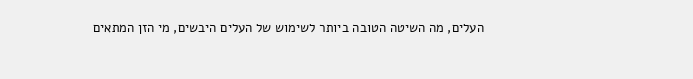העלים, מה השיטה הטובה ביותר לשימוש של העלים היבשים, מי הזן המתאים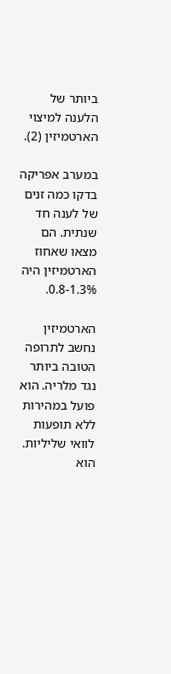ביותר של הלענה למיצוי הארטמיזין (2).

במערב אפריקה בדקו כמה זנים של לענה חד שנתית. הם מצאו שאחוז הארטמיזין היה 0.8-1.3%.

הארטמיזין נחשב לתרופה הטובה ביותר נגד מלריה. הוא פועל במהירות ללא תופעות לוואי שליליות. הוא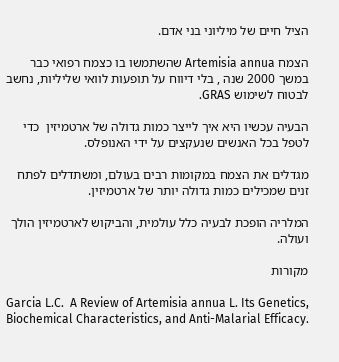הציל חיים של מיליוני בני אדם.

הצמח Artemisia annua שהשתמשו בו כצמח רפואי כבר במשך 2000 שנה , בלי דיווח על תופעות לוואי שליליות, נחשב לבטוח לשימוש GRAS.

הבעיה עכשיו היא איך לייצר כמות גדולה של ארטמיזין  כדי לטפל בכל האנשים שנעקצים על ידי האנופלס.

מגדלים את הצמח במקומות רבים בעולם, ומשתדלים לפתח זנים שמכילים כמות גדולה יותר של ארטמיזין.

המלריה הופכת לבעיה כלל עולמית, והביקוש לארטמיזין הולך ועולה.

מקורות

Garcia L.C.  A Review of Artemisia annua L. Its Genetics, Biochemical Characteristics, and Anti-Malarial Efficacy.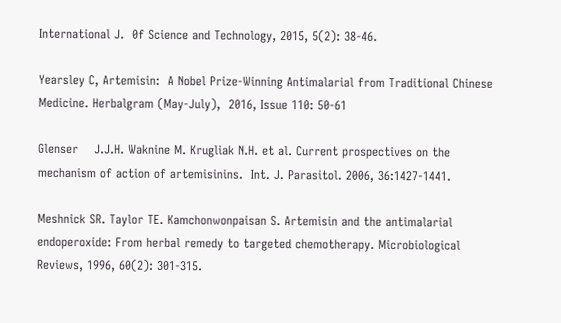International J.  0f Science and Technology, 2015, 5(2): 38-46.

Yearsley C, Artemisin:  A Nobel Prize-Winning Antimalarial from Traditional Chinese Medicine. Herbalgram (May-July),  2016, Issue 110: 50-61

Glenser    J.J.H. Waknine M. Krugliak N.H. et al. Current prospectives on the mechanism of action of artemisinins.  Int. J. Parasitol. 2006, 36:1427-1441.

Meshnick SR. Taylor TE. Kamchonwonpaisan S. Artemisin and the antimalarial endoperoxide: From herbal remedy to targeted chemotherapy. Microbiological Reviews, 1996, 60(2): 301-315.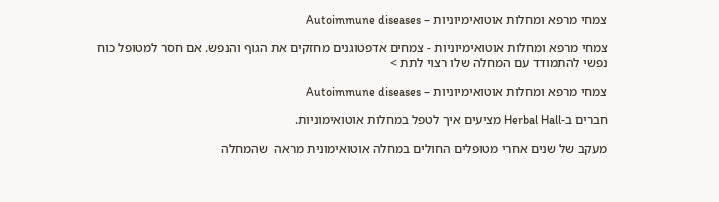צמחי מרפא ומחלות אוטואימיוניות – Autoimmune diseases

צמחי מרפא ומחלות אוטואימיוניות - צמחים אדפטוגנים מחזקים את הגוף והנפש. אם חסר למטופל כוח נפשי להתמודד עם המחלה שלו רצוי לתת >

צמחי מרפא ומחלות אוטואימיוניות – Autoimmune diseases

חברים ב-Herbal Hall מציעים איך לטפל במחלות אוטואימוניות.

מעקב של שנים אחרי מטופלים החולים במחלה אוטואימונית מראה  שהמחלה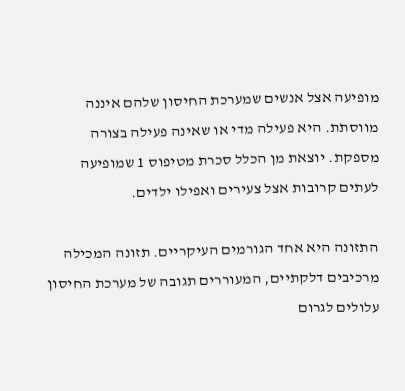מופיעה אצל אנשים שמערכת החיסון שלהם איננה מווסתת. היא פעילה מדי או שאינה פעילה בצורה מספקת. יוצאת מן הכלל סכרת מטיפוס 1 שמופיעה לעתים קרובות אצל צעירים ואפילו ילדים.

התזונה היא אחד הגורמים העיקריים. תזונה המכילה מרכיבים דלקתיים, המעוררים תגובה של מערכת החיסון עלולים לגרום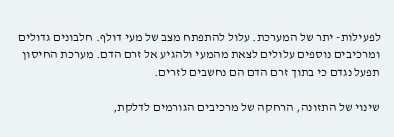לפעילות- יתר של המערכת. עלול להתפתח מצב של מעי דולף. חלבונים גדולים ומרכיבים נוספים עלולים לצאת מהמעי ולהגיע אל זרם הדם. מערכת החיסון תפעל נגדם כי בתוך זרם הדם הם נחשבים לזרים.

שינוי של התזונה, הרחקה של מרכיבים הגורמים לדלקת,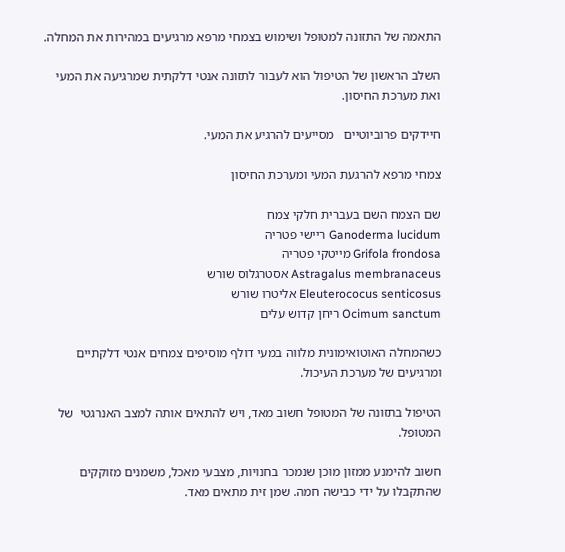התאמה של התזונה למטופל ושימוש בצמחי מרפא מרגיעים במהירות את המחלה.

השלב הראשון של הטיפול הוא לעבור לתזונה אנטי דלקתית שמרגיעה את המעי ואת מערכת החיסון.

חיידקים פרוביוטיים   מסייעים להרגיע את המעי.

צמחי מרפא להרגעת המעי ומערכת החיסון

שם הצמח השם בעברית חלקי צמח
Ganoderma lucidum ריישי פטריה
Grifola frondosa מייטקי פטריה
Astragalus membranaceus אסטרגלוס שורש
Eleuterococus senticosus אליטרו שורש
Ocimum sanctum ריחן קדוש עלים

כשהמחלה האוטואימונית מלווה במעי דולף מוסיפים צמחים אנטי דלקתיים ומרגיעים של מערכת העיכול.

הטיפול בתזונה של המטופל חשוב מאד, ויש להתאים אותה למצב האנרגטי  של המטופל.

חשוב להימנע ממזון מוכן שנמכר בחנויות, מצבעי מאכל, משמנים מזוקקים שהתקבלו על ידי כבישה חמה. שמן זית מתאים מאד.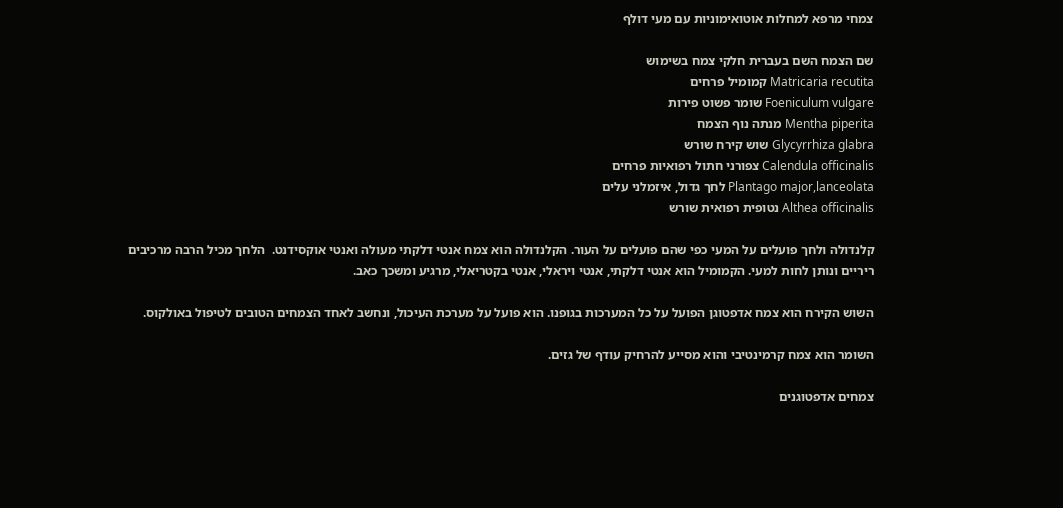צמחי מרפא למחלות אוטואימוניות עם מעי דולף

שם הצמח השם בעברית חלקי צמח בשימוש
Matricaria recutita קמומיל פרחים
Foeniculum vulgare שומר פשוט פירות
Mentha piperita מנתה נוף הצמח
Glycyrrhiza glabra שוש קירח שורש
Calendula officinalis צפורני חתול רפואיות פרחים
Plantago major,lanceolata לחך גדול, איזמלני עלים
Althea officinalis נטופית רפואית שורש

קלנדולה ולחך פועלים על המעי כפי שהם פועלים על העור. הקלנדולה הוא צמח אנטי דלקתי מעולה ואנטי אוקסידנט.  הלחך מכיל הרבה מרכיבים ריריים ונותן לחות למעי. הקמומיל הוא אנטי דלקתי, אנטי ויראלי, אנטי בקטריאלי, מרגיע ומשכך כאב.

השוש הקירח הוא צמח אדפטוגן הפועל על כל המערכות בגופנו. הוא פועל על מערכת העיכול, ונחשב לאחד הצמחים הטובים לטיפול באולקוס.

השומר הוא צמח קרמינטיבי והוא מסייע להרחיק עודף של גזים.

צמחים אדפטוגנים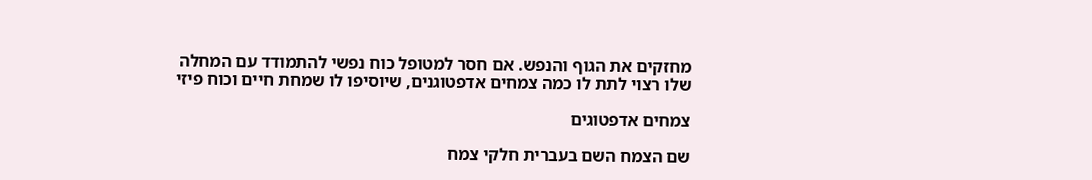מחזקים את הגוף והנפש. אם חסר למטופל כוח נפשי להתמודד עם המחלה שלו רצוי לתת לו כמה צמחים אדפטוגנים, שיוסיפו לו שמחת חיים וכוח פיזי

צמחים אדפטוגים

שם הצמח השם בעברית חלקי צמח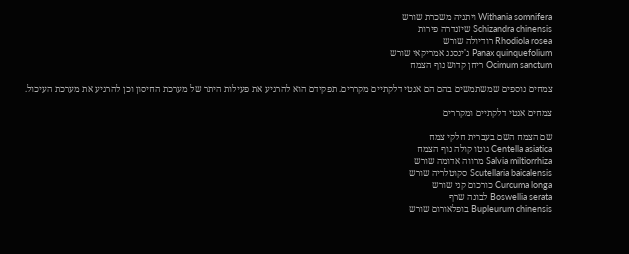Withania somnifera ויתניה משכרת שורש
Schizandra chinensis שיזנדרה פירות
Rhodiola rosea רודיולה שורש
Panax quinquefolium ג'ינסנג אמריקאי שורש
Ocimum sanctum ריחן קדוש נוף הצמח

צמחים נוספים שמשתמשים בהם הם אנטי דלקתיים מקררים. תפקידם הוא להרגיע את פעילות היתר של מערכת החיסון וכן להרגיע את מערכת העיכול.

צמחים אנטי דלקתיים ומקררים

שם הצמח השם בעברית חלקי צמח
Centella asiatica גוטו קולה נוף הצמח
Salvia miltiorrhiza מרווה אדומה שורש
Scutellaria baicalensis סקוטלריה שורש
Curcuma longa כורכום קני שורש
Boswellia serata לבונה שרף
Bupleurum chinensis בופלאורום שורש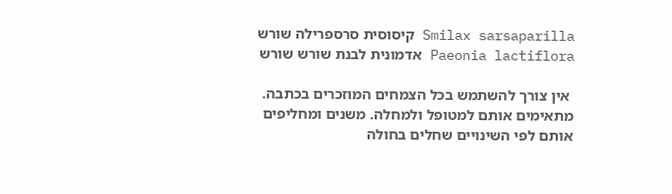Smilax sarsaparilla קיסוסית סרספרילה שורש
Paeonia lactiflora אדמונית לבנת שורש שורש

 אין צורך להשתמש בכל הצמחים המוזכרים בכתבה. מתאימים אותם למטופל ולמחלה. משנים ומחליפים אותם לפי השינויים שחלים בחולה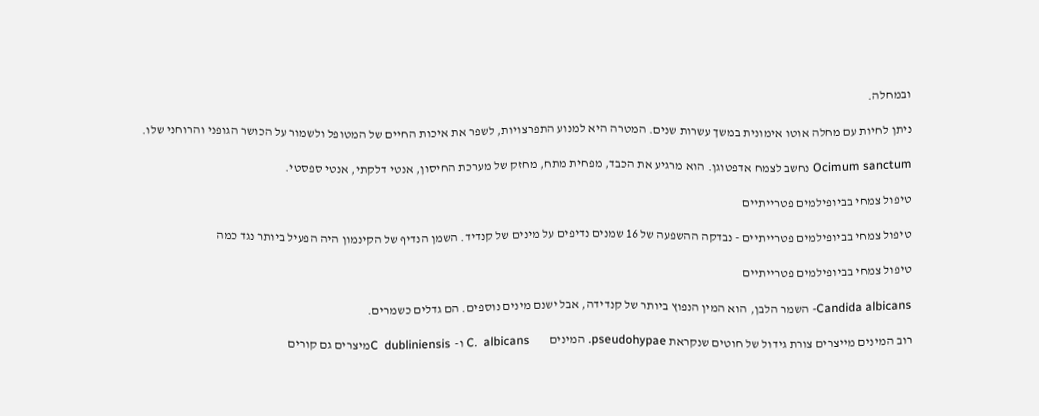ובמחלה.

ניתן לחיות עם מחלה אוטו אימונית במשך עשרות שנים. המטרה היא למנוע התפרצויות, לשפר את איכות החיים של המטופל ולשמור על הכושר הגופני והרוחני שלו.

Ocimum sanctum נחשב לצמח אדפטוגן. הוא מרגיע את הכבד, מפחית מתח, מחזק של מערכת החיסון, אנטי דלקתי, אנטי ספסטי.

טיפול צמחי בביופילמים פטרייתיים

טיפול צמחי בביופילמים פטרייתיים - נבדקה ההשפעה של 16 שמנים נדיפים על מינים של קנדיד. השמן הנדיף של הקינמון היה הפעיל ביותר נגד כמה

טיפול צמחי בביופילמים פטרייתיים

Candida albicans- השמר הלבן, הוא המין הנפוץ ביותר של קנדידה, אבל ישנם מינים נוספים. הם גדלים כשמרים.

רוב המינים מייצרים צורת גידול של חוטים שנקראת pseudohypae. המינים        C.  albicans ו-  C  dubliniensisמיצרים גם קורים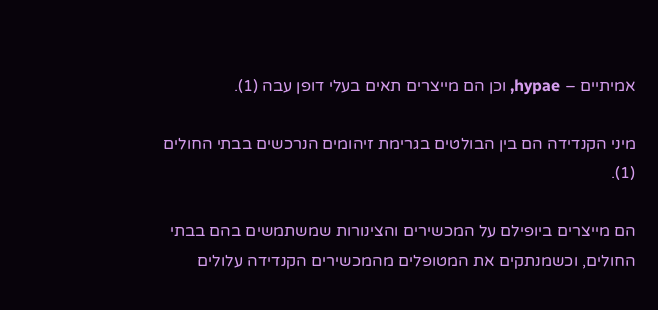אמיתיים – hypae, וכן הם מייצרים תאים בעלי דופן עבה (1).

מיני הקנדידה הם בין הבולטים בגרימת זיהומים הנרכשים בבתי החולים (1).

הם מייצרים ביופילם על המכשירים והצינורות שמשתמשים בהם בבתי החולים, וכשמנתקים את המטופלים מהמכשירים הקנדידה עלולים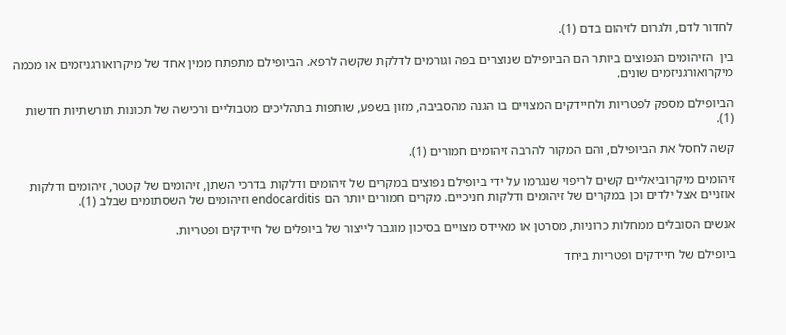לחדור לדם, ולגרום לזיהום בדם (1).

בין  הזיהומים הנפוצים ביותר הם הביופילם שנוצרים בפה וגורמים לדלקת שקשה לרפא. הביופילם מתפתח ממין אחד של מיקרואורגניזמים או מכמה מיקרואורגניזמים שונים.

הביופילם מספק לפטריות ולחיידקים המצויים בו הגנה מהסביבה, מזון בשפע, שותפות בתהליכים מטבוליים ורכישה של תכונות תורשתיות חדשות (1).

קשה לחסל את הביופילם, והם המקור להרבה זיהומים חמורים (1).

זיהומים מיקרוביאליים קשים לריפוי שנגרמו על ידי ביופילם נפוצים במקרים של זיהומים ודלקות בדרכי השתן, זיהומים של קטטר, זיהומים ודלקות אוזניים אצל ילדים וכן במקרים של זיהומים ודלקות חניכיים. מקרים חמורים יותר הם endocarditis וזיהומים של השסתומים שבלב (1).

אנשים הסובלים ממחלות כרוניות, מסרטן או מאיידס מצויים בסיכון מוגבר לייצור של ביופלים של חיידקים ופטריות.

ביופילם של חיידקים ופטריות ביחד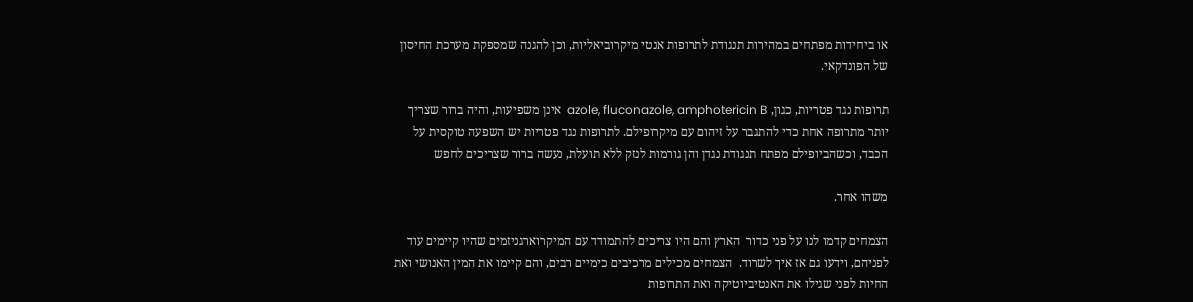או ביחידות מפתחים במהירות תנגודת לתרופות אנטי מיקרוביאליות, וכן להגנה שמספקת מערכת החיסון של הפונדקאי.

תרופות נגד פטריות, כגון, azole, fluconazole, amphotericin B  אינן משפיעות, והיה ברור שצריך יותר מתרופה אחת כדי להתגבר על זיהום עם מיקרופילם. לתרופות נגד פטריות יש השפעה טוקסית על הכבד, וכשהביופילם מפתח תנגודת נגדן והן גורמות לנזק ללא תועלת, נעשה ברור שצריכים לחפש

משהו אחר.

הצמחים קדמו לנו על פני כדור  הארץ והם היו צריכים להתמודד עם המיקרוארגניזמים שהיו קיימים עוד לפניהם, וידעו גם אז איך לשרוד.  הצמחים מכילים מרכיבים כימיים רבים, והם קיימו את המין האנושי ואת החיות לפני שגילו את האנטיביוטיקה ואת התרופות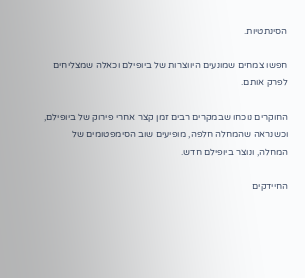הסינתטיות.

חפשו צמחים שמונעים היווצרות של ביופילם וכאלה שמצליחים לפרק אותם.

החוקרים נוכחו שבמקרים רבים זמן קצר אחרי פירוק של ביופילם, וכשנראה שהמחלה חלפה, מופיעים שוב הסימפטומים של המחלה, ונוצר ביופילם חדש.

החיידקים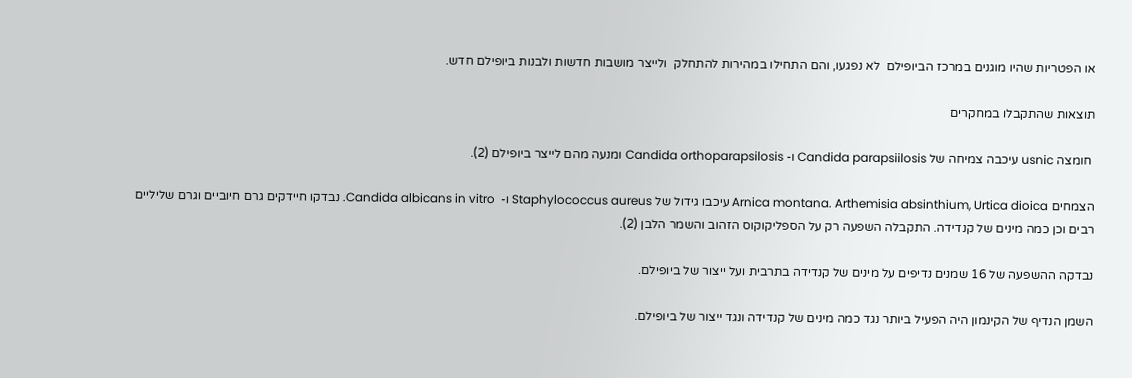או הפטריות שהיו מוגנים במרכז הביופילם  לא נפגעו, והם התחילו במהירות להתחלק  ולייצר מושבות חדשות ולבנות ביופילם חדש.

תוצאות שהתקבלו במחקרים

 חומצה usnic עיכבה צמיחה של Candida parapsiilosis ו- Candida orthoparapsilosis ומנעה מהם לייצר ביופילם (2).

הצמחים Arnica montana. Arthemisia absinthium, Urtica dioica עיכבו גידול של Staphylococcus aureus ו-  Candida albicans in vitro. נבדקו חיידקים גרם חיוביים וגרם שליליים רבים וכן כמה מינים של קנדידה. התקבלה השפעה רק על הספליקוקוס הזהוב והשמר הלבן (2).

נבדקה ההשפעה של 16 שמנים נדיפים על מינים של קנדידה בתרבית ועל ייצור של ביופילם.

השמן הנדיף של הקינמון היה הפעיל ביותר נגד כמה מינים של קנדידה ונגד ייצור של ביופילם.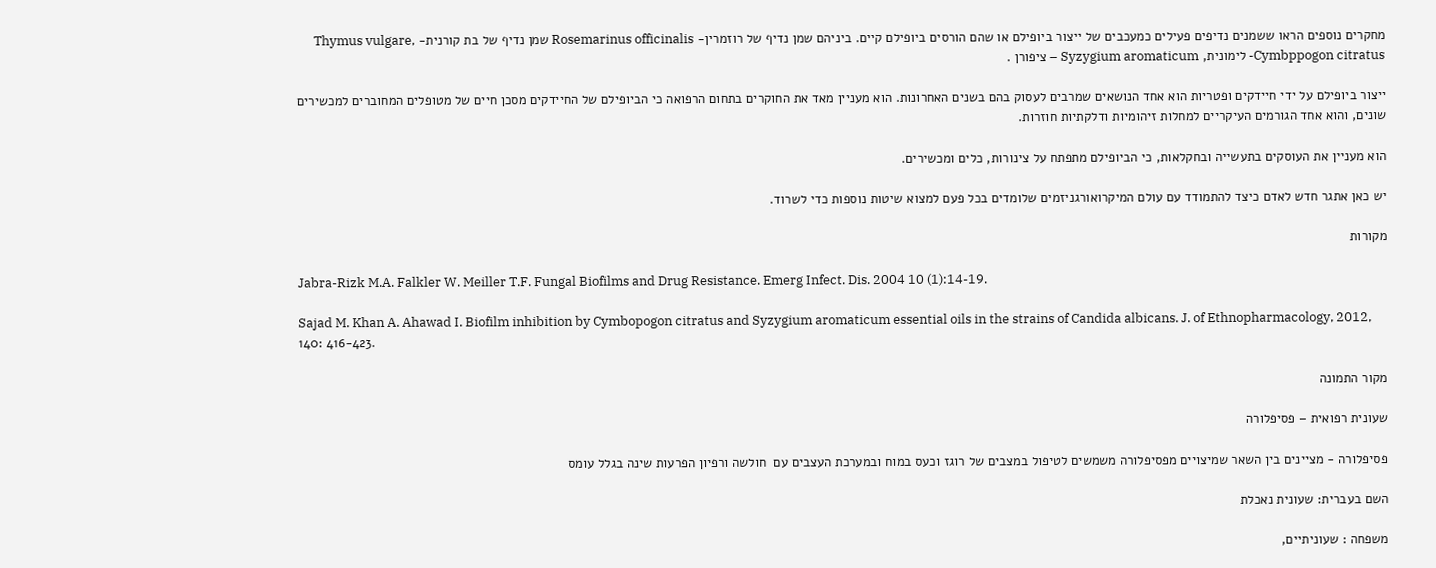מחקרים נוספים הראו ששמנים נדיפים פעילים כמעכבים של ייצור ביופילם או שהם הורסים ביופילם קיים. ביניהם שמן נדיף של רוזמרין- Rosemarinus officinalis שמן נדיף של בת קורנית- Thymus vulgare, Cymbppogon citratus- לימונית, Syzygium aromaticum – ציפורן .

ייצור ביופילם על ידי חיידקים ופטריות הוא אחד הנושאים שמרבים לעסוק בהם בשנים האחרונות. הוא מעניין מאד את החוקרים בתחום הרפואה כי הביופילם של החיידקים מסכן חיים של מטופלים המחוברים למכשירים שונים, והוא אחד הגורמים העיקריים למחלות זיהומיות ודלקתיות חוזרות.

הוא מעניין את העוסקים בתעשייה ובחקלאות, כי הביופילם מתפתח על צינורות, כלים ומכשירים.

יש כאן אתגר חדש לאדם כיצד להתמודד עם עולם המיקרואורגניזמים שלומדים בכל פעם למצוא שיטות נוספות כדי לשרוד.

מקורות

Jabra-Rizk M.A. Falkler W. Meiller T.F. Fungal Biofilms and Drug Resistance. Emerg Infect. Dis. 2004 10 (1):14-19.

Sajad M. Khan A. Ahawad I. Biofilm inhibition by Cymbopogon citratus and Syzygium aromaticum essential oils in the strains of Candida albicans. J. of Ethnopharmacology, 2012, 140: 416-423.

מקור התמונה

שעונית רפואית – פסיפלורה

פסיפלורה - מציינים בין השאר שמיצויים מפסיפלורה משמשים לטיפול במצבים של רוגז וכעס במוח ובמערכת העצבים עם  חולשה ורפיון הפרעות שינה בגלל עומס

השם בעברית: שעונית נאכלת

משפחה : שעוניתיים,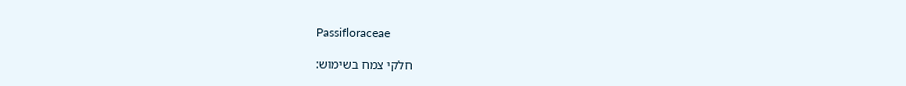Passifloraceae

חלקי צמח בשימוש: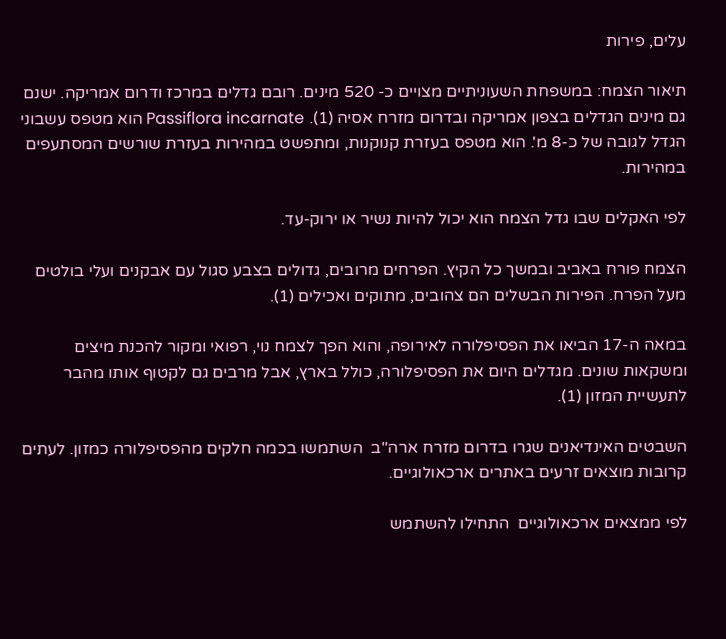עלים, פירות

תיאור הצמח: במשפחת השעוניתיים מצויים כ- 520 מינים. רובם גדלים במרכז ודרום אמריקה. ישנם גם מינים הגדלים בצפון אמריקה ובדרום מזרח אסיה (1). Passiflora incarnate הוא מטפס עשבוני הגדל לגובה של כ-8 מ'. הוא מטפס בעזרת קנוקנות, ומתפשט במהירות בעזרת שורשים המסתעפים במהירות.

לפי האקלים שבו גדל הצמח הוא יכול להיות נשיר או ירוק-עד.

הצמח פורח באביב ובמשך כל הקיץ. הפרחים מרובים, גדולים בצבע סגול עם אבקנים ועלי בולטים מעל הפרח. הפירות הבשלים הם צהובים, מתוקים ואכילים (1).

במאה ה-17 הביאו את הפסיפלורה לאירופה, והוא הפך לצמח נוי, רפואי ומקור להכנת מיצים ומשקאות שונים. מגדלים היום את הפסיפלורה, כולל בארץ, אבל מרבים גם לקטוף אותו מהבר לתעשיית המזון (1).

השבטים האינדיאנים שגרו בדרום מזרח ארה"ב  השתמשו בכמה חלקים מהפסיפלורה כמזון. לעתים קרובות מוצאים זרעים באתרים ארכאולוגיים.

לפי ממצאים ארכאולוגיים  התחילו להשתמש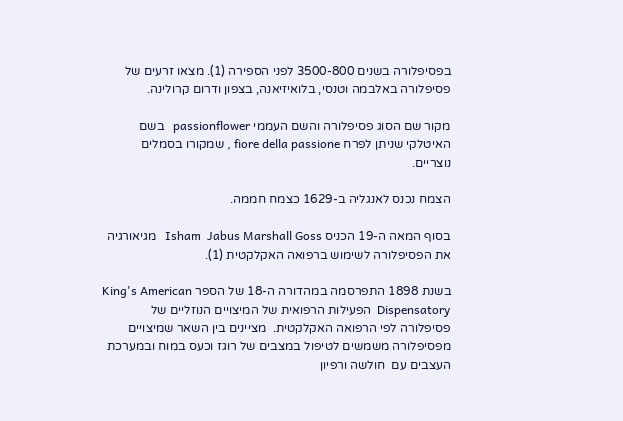בפסיפלורה בשנים 3500-800 לפני הספירה (1). מצאו זרעים של פסיפלורה באלבמה וטנסי, בלואיזיאנה, בצפון ודרום קרולינה.

מקור שם הסוג פסיפלורה והשם העממי passionflower   בשם האיטלקי שניתן לפרח fiore della passione , שמקורו בסמלים נוצריים.

הצמח נכנס לאנגליה ב-1629 כצמח חממה.

בסוף המאה ה-19 הכניס Isham  Jabus Marshall Goss   מגיאורגיה  את הפסיפלורה לשימוש ברפואה האקלקטית (1).

בשנת 1898 התפרסמה במהדורה ה-18 של הספר King's American Dispensatory  הפעילות הרפואית של המיצויים הנוזליים של פסיפלורה לפי הרפואה האקלקטית.  מציינים בין השאר שמיצויים מפסיפלורה משמשים לטיפול במצבים של רוגז וכעס במוח ובמערכת העצבים עם  חולשה ורפיון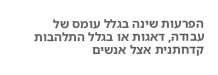הפרעות שינה בגלל עומס של עבודה, דאגות או בגלל התלהבות קדחתנית אצל אנשים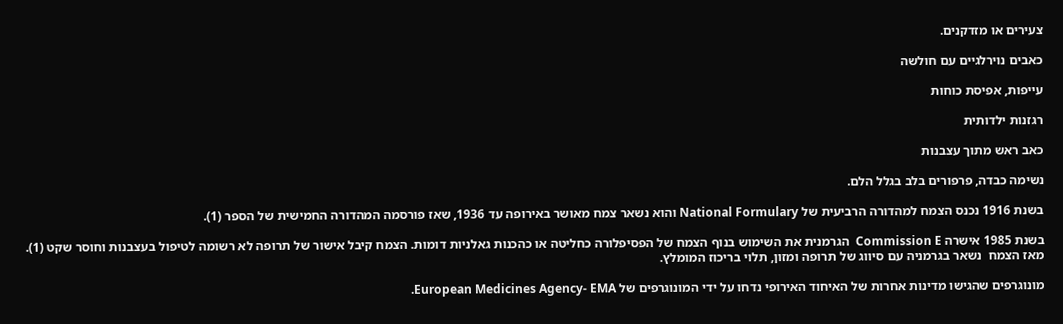צעירים או מזדקנים.

כאבים נוירלגיים עם חולשה

עייפות, אפיסת כוחות

רגזנות ילדותית

כאב ראש מתוך עצבנות

נשימה כבדה, פרפורים בלב בגלל הלם.

בשנת 1916 נכנס הצמח למהדורה הרביעית של National Formulary והוא נשאר צמח מאושר באירופה עד 1936, שאז פורסמה המהדורה החמישית של הספר (1).

בשנת 1985 אישרה Commission E  הגרמנית את השימוש בנוף הצמח של הפסיפלורה כחליטה או כהכנות גאלניות דומות. הצמח קיבל אישור של תרופה לא רשומה לטיפול בעצבנות וחוסר שקט (1). מאז הצמח  נשאר בגרמניה עם סיווג של תרופה ומזון, תלוי בריכוז המומלץ.

מונוגרפים שהגישו מדינות אחרות של האיחוד האירופי נדחו על ידי המונוגרפים של European Medicines Agency- EMA.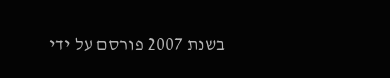בשנת 2007 פורסם על ידי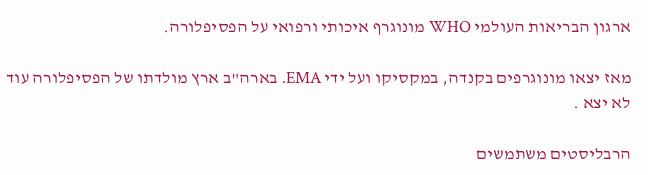ארגון הבריאות העולמי WHO מונוגרף איכותי ורפואי על הפסיפלורה.

מאז יצאו מונוגרפים בקנדה, במקסיקו ועל ידי EMA. בארה"ב ארץ מולדתו של הפסיפלורה עוד לא יצא .

הרבליסטים משתמשים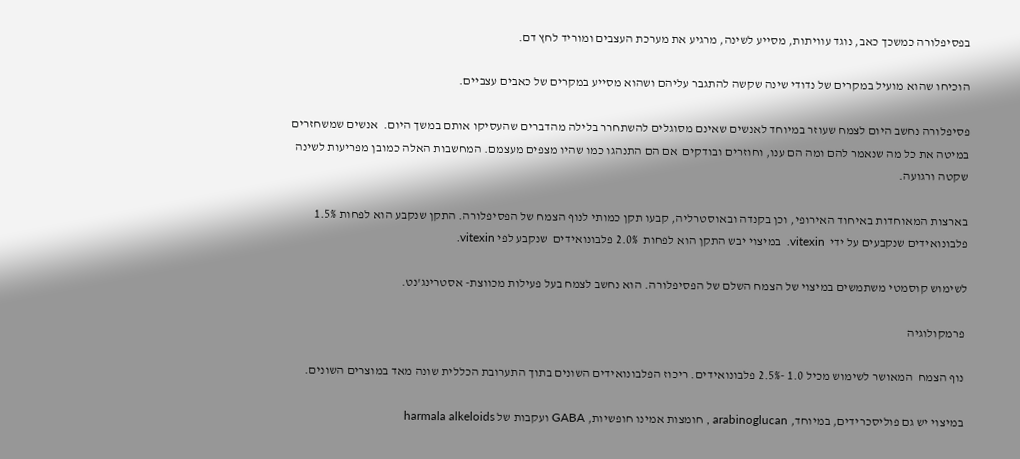בפסיפלורה כמשכך כאב, נוגד עוויתות, מסייע לשינה, מרגיע את מערכת העצבים ומוריד לחץ דם.

הוכיחו שהוא מועיל במקרים של נדודי שינה שקשה להתגבר עליהם ושהוא מסייע במקרים של כאבים עצביים.

פסיפלורה נחשב היום לצמח שעוזר במיוחד לאנשים שאינם מסוגלים להשתחרר בלילה מהדברים שהעסיקו אותם במשך היום.  אנשים שמשחזרים במיטה את כל מה שנאמר להם ומה הם ענו, וחוזרים ובודקים  אם הם התנהגו כמו שהיו מצפים מעצמם. המחשבות האלה כמובן מפריעות לשינה שקטה ורגועה.

בארצות המאוחדות באיחוד האירופי, וכן בקנדה ובאוסטרליה, קבעו תקן כמותי לנוף הצמח של הפסיפלורה. התקן שנקבע הוא לפחות 1.5% פלבונואידים שנקבעים על ידי  vitexin.  במיצוי יבש התקן הוא לפחות  2.0% פלבונואידים  שנקבע לפי vitexin.

לשימוש קוסמטי משתמשים במיצוי של הצמח השלם של הפסיפלורה. הוא נחשב לצמח בעל פעילות מכווצת- אסטרינג'נט.

 פרמקולוגיה

 נוף הצמח  המאושר לשימוש מכיל 1.0 -2.5% פלבונואידים. ריכוז הפלבונואידים השונים בתוך התערובת הכללית שונה מאד במוצרים השונים.

 במיצוי יש גם פוליסכרידים, במיוחד, arabinoglucan , חומצות אמינו חופשיות, GABA ועקבות של harmala alkeloids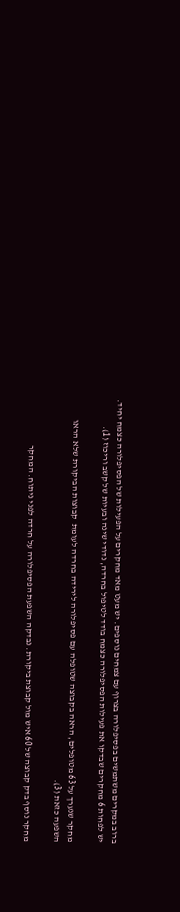ברוב במקרים משתמשים בפסיפלורה בצרוף עם צמחים נוספים. יש מעט מאד מחקרים על הפעילות של הפסיפלורה כצמח יחיד. יש לפחות 6 מחקרים שבדקו את פעילות הפסיפלורה כצמח בודד לטיפול בחרדה, נדודי שינה ובעיות של קשב וריכוז (1).

מחקר שנערך על 63 מטופלים, הראה בקבוצה שטופלה עם פסיפלורה לירידה בחרדה לעומת  קבוצות הביקורת שלא הראו השפעה כזאת (3).

מחקר נוסף בדק קבוצה של 60 איש מול קבוצת ביקורת. נבדקה השפעת הפסיפלורה על חרדה לפני ניתוח. המחקר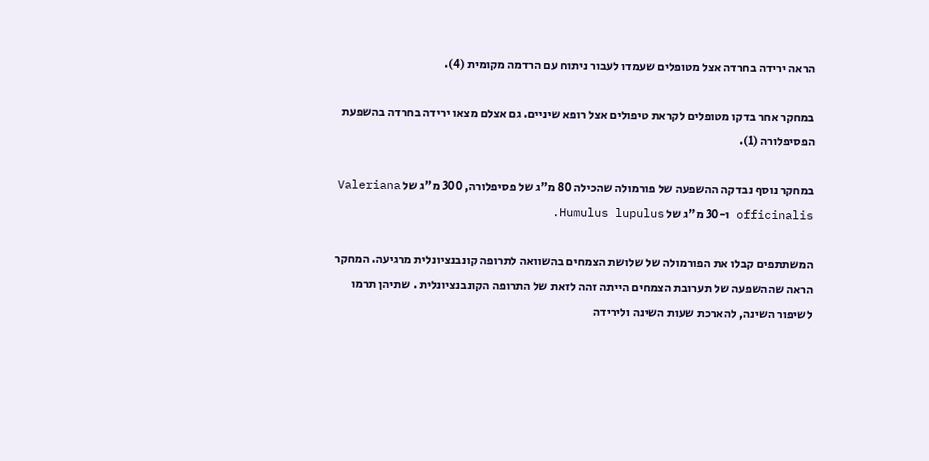הראה ירידה בחרדה אצל מטופלים שעמדו לעבור ניתוח עם הרדמה מקומית (4).

במחקר אחר בדקו מטופלים לקראת טיפולים אצל רופא שיניים. גם אצלם מצאו ירידה בחרדה בהשפעת הפסיפלורה (1).

במחקר נוסף נבדקה ההשפעה של פורמולה שהכילה 80 מ"ג של פסיפלורה, 300 מ"ג של Valeriana officinalis ו-30 מ"ג של Humulus lupulus.

המשתתפים קבלו את הפורמולה של שלושת הצמחים בהשוואה לתרופה קונבנציונלית מרגיעה. המחקר הראה שההשפעה של תערובת הצמחים הייתה זהה לזאת של התרופה הקונבנציונלית . שתיהן תרמו לשיפור השינה, להארכת שעות השינה ולירידה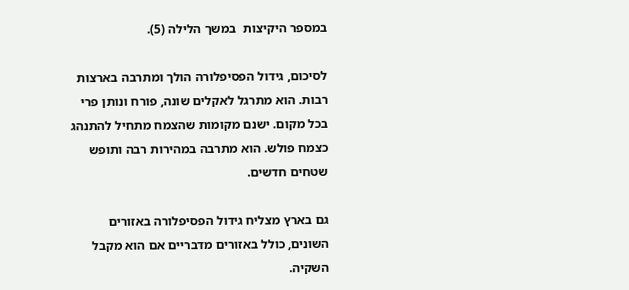במספר היקיצות  במשך הלילה (5).

לסיכום, גידול הפסיפלורה הולך ומתרבה בארצות רבות. הוא מתרגל לאקלים שונה, פורח ונותן פרי בכל מקום. ישנם מקומות שהצמח מתחיל להתנהג כצמח פולש. הוא מתרבה במהירות רבה ותופש שטחים חדשים.

גם בארץ מצליח גידול הפסיפלורה באזורים השונים, כולל באזורים מדבריים אם הוא מקבל השקיה.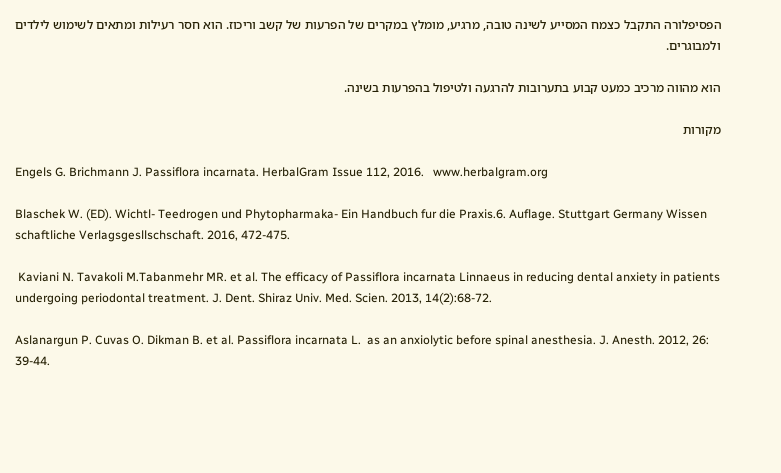הפסיפלורה התקבל כצמח המסייע לשינה טובה, מרגיע, מומלץ במקרים של הפרעות של קשב וריכוז. הוא חסר רעילות ומתאים לשימוש לילדים ולמבוגרים.

הוא מהווה מרכיב כמעט קבוע בתערובות להרגעה ולטיפול בהפרעות בשינה.

מקורות

Engels G. Brichmann J. Passiflora incarnata. HerbalGram Issue 112, 2016.   www.herbalgram.org

Blaschek W. (ED). Wichtl- Teedrogen und Phytopharmaka- Ein Handbuch fur die Praxis.6. Auflage. Stuttgart Germany Wissen schaftliche Verlagsgesllschschaft. 2016, 472-475.

 Kaviani N. Tavakoli M.Tabanmehr MR. et al. The efficacy of Passiflora incarnata Linnaeus in reducing dental anxiety in patients undergoing periodontal treatment. J. Dent. Shiraz Univ. Med. Scien. 2013, 14(2):68-72.

Aslanargun P. Cuvas O. Dikman B. et al. Passiflora incarnata L.  as an anxiolytic before spinal anesthesia. J. Anesth. 2012, 26: 39-44.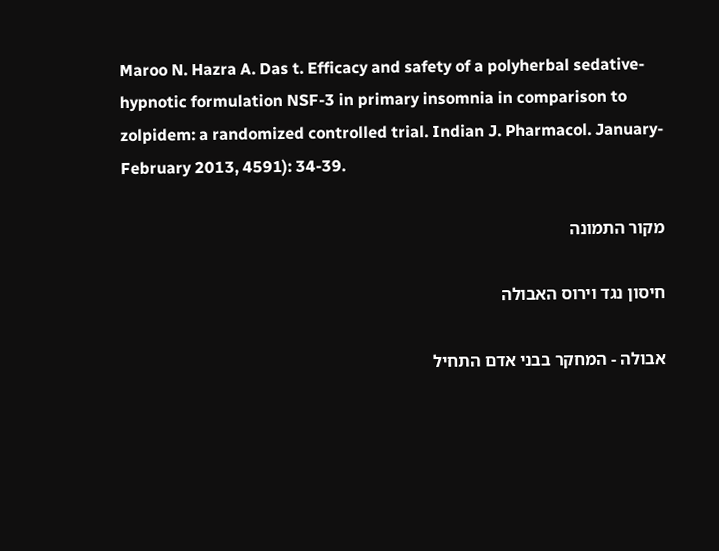Maroo N. Hazra A. Das t. Efficacy and safety of a polyherbal sedative-hypnotic formulation NSF-3 in primary insomnia in comparison to zolpidem: a randomized controlled trial. Indian J. Pharmacol. January-February 2013, 4591): 34-39.

מקור התמונה

חיסון נגד וירוס האבולה

אבולה - המחקר בבני אדם התחיל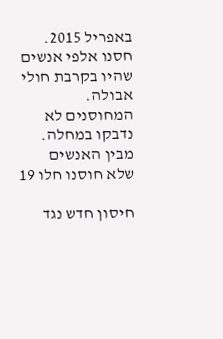באפריל 2015. חסנו אלפי אנשים שהיו בקרבת חולי אבולה. המחוסנים לא נדבקו במחלה. מבין האנשים שלא חוסנו חלו 19

חיסון חדש נגד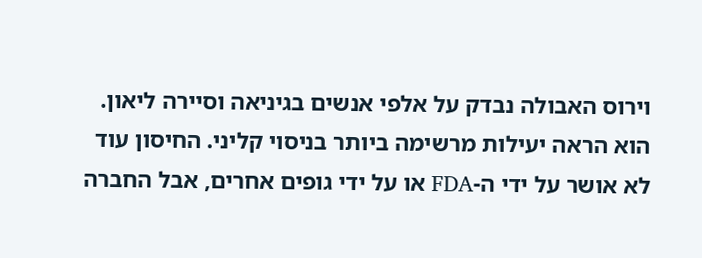וירוס האבולה נבדק על אלפי אנשים בגיניאה וסיירה ליאון. הוא הראה יעילות מרשימה ביותר בניסוי קליני. החיסון עוד לא אושר על ידי ה-FDA או על ידי גופים אחרים, אבל החברה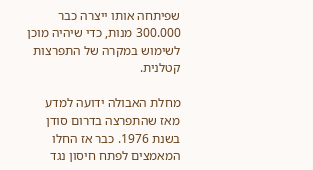שפיתחה אותו ייצרה כבר 300.000 מנות, כדי שיהיה מוכן לשימוש במקרה של התפרצות קטלנית.

מחלת האבולה ידועה למדע מאז שהתפרצה בדרום סודן בשנת 1976. כבר אז החלו המאמצים לפתח חיסון נגד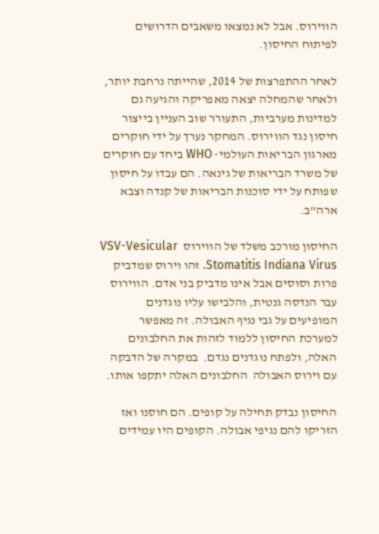הווירוס. אבל לא נמצאו משאבים הדרושים לפיתוח החיסון.

לאחר ההתפרצות של 2014, שהייתה נרחבת יותר, ולאחר שהמחלה יצאה מאפריקה והגיעה גם למדינות מערביות, התעורר שוב העניין בייצור חיסון נגד הווירוס. המחקר נערך על ידי חוקרים מארגון הבריאות העולמי- WHO ביחד עם חוקרים של משרד הבריאות של גינאה. הם עבדו על חיסון שפותח על ידי סוכנות הבריאות של קנדה וצבא ארה"ב.

החיסון מורכב משלד של הווירוס  VSV-Vesicular Stomatitis Indiana Virus. זהו וירוס שמדביק פרות וסוסים אבל אינו מדביק בני אדם. הווירוס עבר הנדסה גנטית, והלבישו עליו נוגדנים המופיעים על גבי נגיף האבולה. זה מאפשר למערכת החיסון ללמוד לזהות את החלבונים האלה, ולפתח נוגדנים נגדם.  במקרה של הדבקה עם וירוס האבולה  החלבונים האלה יתקפו אותו.

החיסון נבדק תחילה על קופים. הם חוסנו ואז הזריקו להם נגיפי אבולה. הקופים היו עמידים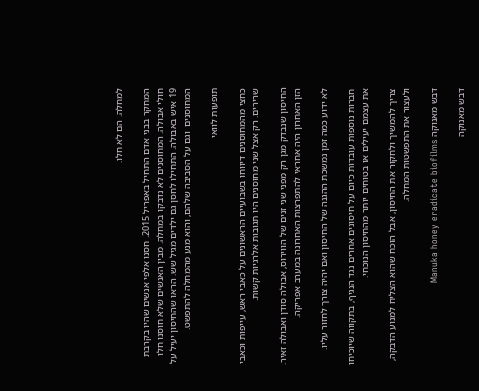למחלה. הם לא חלו.

המחקר בבני אדם התחיל באפריל 2015. חסנו אלפי אנשים שהיו בקרבת חולי אבולה. המחוסנים לא נדבקו במחלה. מבין האנשים שלא חוסנו חלו 19 איש באבולה. התחילו לחסן גם ילדים מגיל שש. הראו שהחיסון יעיל על המחוסנים  וגם על הסביבה שלהם, והוא מנע מהמחלה להתפשט.

תופעות לוואי

כחצי מהמחוסנים דיווחו בשבועיים הראשונים על כאבי ראש, עייפות וכאבי שרירים. רק אצל שני מחוסנים היו תגובות אלרגיות קשות.

החיסון שנבדק מגן רק מפני שני זנים של הווירוס, אבולה סודן ואבולה זאיר. הזן האחרון היה אחראי להתפרצות האחרונה במערב אפריקה.

לא ידוע כמה זמן נמשכת ההגנה של החיסון ואם יהיה צורך לחזור עליו.

חברות נוספות עובדות כיום על חיסונים אחרים נגד הנגיף, בתקווה שיוכיחו את עצמם יעילים או בטוחים יותר מהחיסון הנוכחי.

צריך להמשיך ולחקור את החיסון, אבל הוכח שהוא הצליח למנוע הדבקה, ולעצור את התפשטות המחלה.

דבש מאנוקה Manuka honey eradicate biofilms

דבש מאנוקה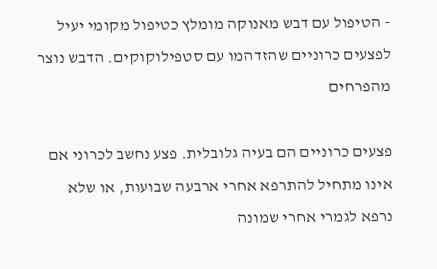- הטיפול עם דבש מאנוקה מומלץ כטיפול מקומי יעיל לפצעים כרוניים שהזדהמו עם סטפילוקוקים. הדבש נוצר מהפרחים

פצעים כרוניים הם בעיה גלובלית. פצע נחשב לכרוני אם אינו מתחיל להתרפא אחרי ארבעה שבועות, או שלא נרפא לגמרי אחרי שמונה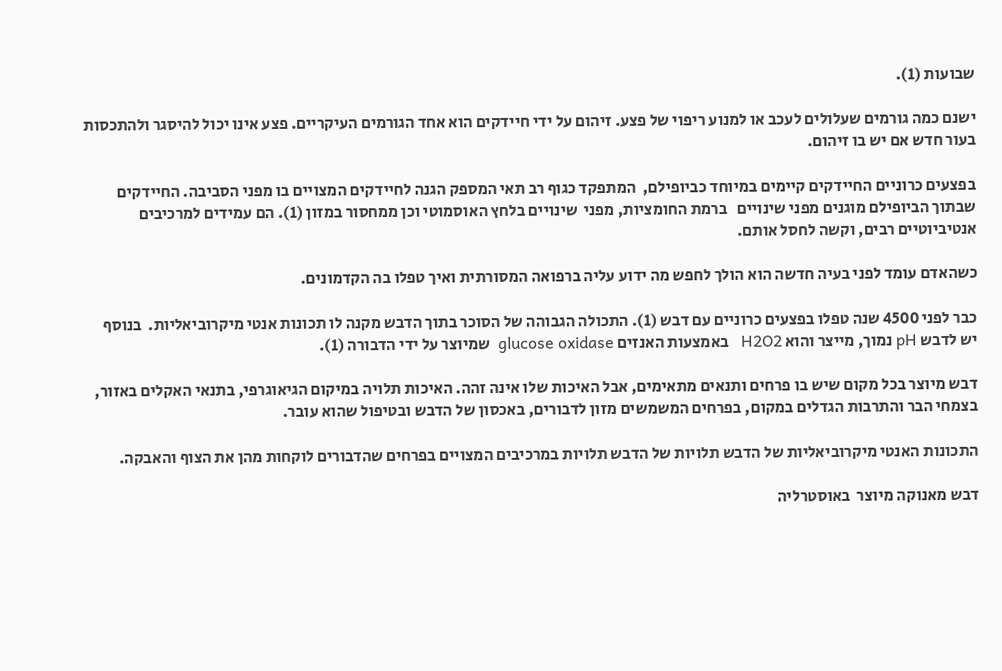שבועות (1).

ישנם כמה גורמים שעלולים לעכב או למנוע ריפוי של פצע. זיהום על ידי חיידקים הוא אחד הגורמים העיקריים. פצע אינו יכול להיסגר ולהתכסות בעור חדש אם יש בו זיהום.

בפצעים כרוניים החיידקים קיימים במיוחד כביופילם,  המתפקד כגוף רב תאי המספק הגנה לחיידקים המצויים בו מפני הסביבה. החיידקים שבתוך הביופילם מוגנים מפני שינויים   ברמת החומציות, מפני  שינויים בלחץ האוסמוטי וכן ממחסור במזון (1). הם עמידים למרכיבים אנטיביוטיים רבים, וקשה לחסל אותם.

כשהאדם עומד לפני בעיה חדשה הוא הולך לחפש מה ידוע עליה ברפואה המסורתית ואיך טפלו בה הקדמונים.

כבר לפני 4500 שנה טפלו בפצעים כרוניים עם דבש (1). התכולה הגבוהה של הסוכר בתוך הדבש מקנה לו תכונות אנטי מיקרוביאליות.  בנוסף יש לדבש pH נמוך, מייצר והוא H2O2   באמצעות האנזים glucose oxidase  שמיוצר על ידי הדבורה (1).

דבש מיוצר בכל מקום שיש בו פרחים ותנאים מתאימים, אבל האיכות שלו אינה זהה. האיכות תלויה במיקום הגיאוגרפי, בתנאי האקלים באזור, בצמחי הבר והתרבות הגדלים במקום, בפרחים המשמשים מזון לדבורים, באכסון של הדבש ובטיפול שהוא עובר.

התכונות האנטי מיקרוביאליות של הדבש תלויות של הדבש תלויות במרכיבים המצויים בפרחים שהדבורים לוקחות מהן את הצוף והאבקה.

דבש מאנוקה מיוצר  באוסטרליה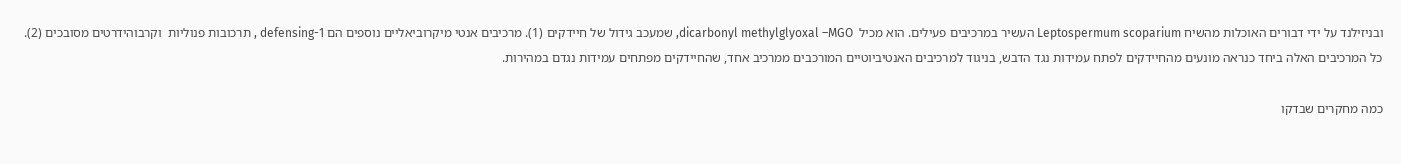ובניזילנד על ידי דבורים האוכלות מהשיח Leptospermum scoparium העשיר במרכיבים פעילים. הוא מכיל  dicarbonyl methylglyoxal –MGO, שמעכב גידול של חיידקים (1). מרכיבים אנטי מיקרוביאליים נוספים הם defensing-1 , תרכובות פנוליות  וקרבוהידרטים מסובכים (2). כל המרכיבים האלה ביחד כנראה מונעים מהחיידקים לפתח עמידות נגד הדבש, בניגוד למרכיבים האנטיביוטיים המורכבים ממרכיב אחד, שהחיידקים מפתחים עמידות נגדם במהירות.

כמה מחקרים שבדקו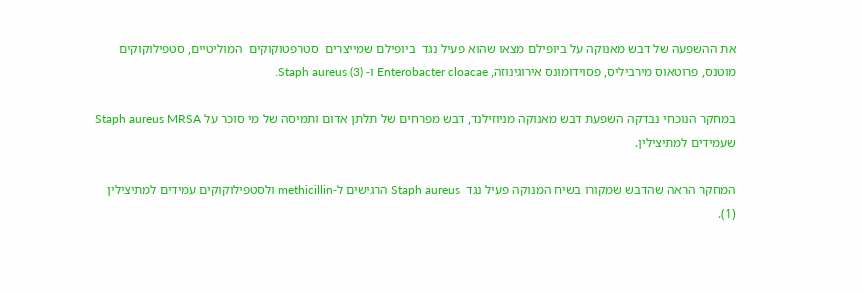את ההשפעה של דבש מאנוקה על ביופילם מצאו שהוא פעיל נגד  ביופילם שמייצרים  סטרפטוקוקים  המוליטיים, סטפילוקוקים  מוטנס, פרוטאוס מירביליס, פסוידומונס אירוגינוזה, Enterobacter cloacae ו- Staph aureus (3).

במחקר הנוכחי נבדקה השפעת דבש מאנוקה מניוזילנד, דבש מפרחים של תלתן אדום ותמיסה של מי סוכר על Staph aureus MRSA שעמידים למתיצילין.

המחקר הראה שהדבש שמקורו בשיח המנוקה פעיל נגד  Staph aureus הרגישים ל-methicillin ולסטפילוקוקים עמידים למתיצילין (1).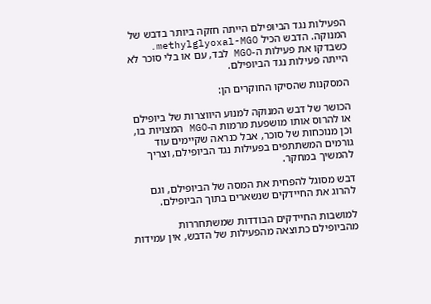הפעילות נגד הביופילם הייתה חזקה ביותר בדבש של המנוקה. הדבש הכיל methylglyoxal-MGO. כשבדקו את פעילות ה-MGO לבד, עם או בלי סוכר לא הייתה פעילות נגד הביופילם.

המסקנות שהסיקו החוקרים הן:

הכושר של דבש המנוקה למנוע היווצרות של ביופילם או להרוס אותו מושפעת מרמות ה-MGO המצויות בו, וכן מנוכחות של סוכר, אבל כנראה שקיימים עוד גורמים המשתתפים בפעילות נגד הביופילם, וצריך להמשיך במחקר.

דבש מסוגל להפחית את המסה של הביופילם, וגם להרוג את החיידקים שנשארים בתוך הביופילם.

למושבות החיידקים הבודדות שמשתחררות מהביופילם כתוצאה מהפעילות של הדבש, אין עמידות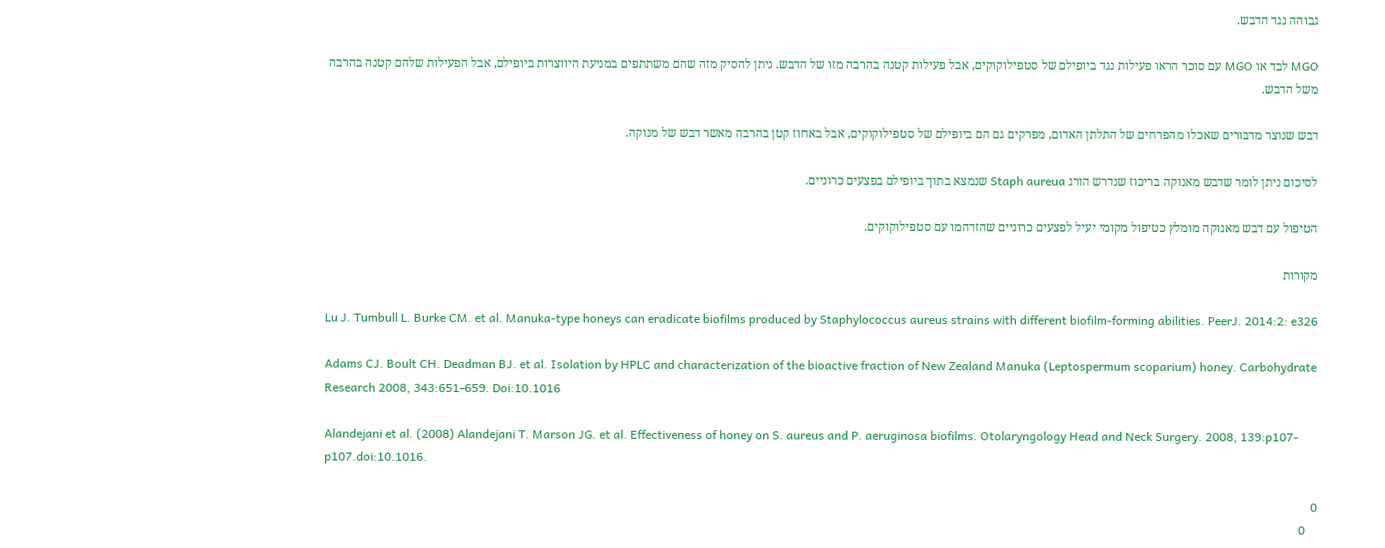גבוהה נגד הדבש.

MGO לבד או MGO עם סוכר הראו פעילות נגד ביופילם של סטפילוקוקים, אבל פעילות קטנה בהרבה מזו של הדבש. ניתן להסיק מזה שהם משתתפים במניעת היווצרות ביופילם, אבל הפעילות שלהם קטנה בהרבה משל הדבש.

דבש שנוצר מדבורים שאכלו מהפרחים של התלתן האדום, מפרקים גם הם ביופילם של סטפילוקוקים, אבל באחוז קטן בהרבה מאשר דבש של מנוקה.

לסיכום ניתן לומר שדבש מאנוקה בריכוז שנדרש הורג Staph aureua שנמצא בתוך ביופילם בפצעים כרוניים.

הטיפול עם דבש מאנוקה מומלץ כטיפול מקומי יעיל לפצעים כרוניים שהזדהמו עם סטפילוקוקים.

מקורות

Lu J. Tumbull L. Burke CM. et al. Manuka-type honeys can eradicate biofilms produced by Staphylococcus aureus strains with different biofilm-forming abilities. PeerJ. 2014:2: e326

Adams CJ. Boult CH. Deadman BJ. et al. Isolation by HPLC and characterization of the bioactive fraction of New Zealand Manuka (Leptospermum scoparium) honey. Carbohydrate Research 2008, 343:651-659. Doi:10.1016

Alandejani et al. (2008) Alandejani T. Marson JG. et al. Effectiveness of honey on S. aureus and P. aeruginosa biofilms. Otolaryngology Head and Neck Surgery. 2008, 139:p107-p107.doi:10.1016.

0
    0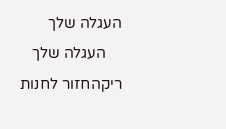העגלה שלך
    העגלה שלך ריקהחזור לחנות